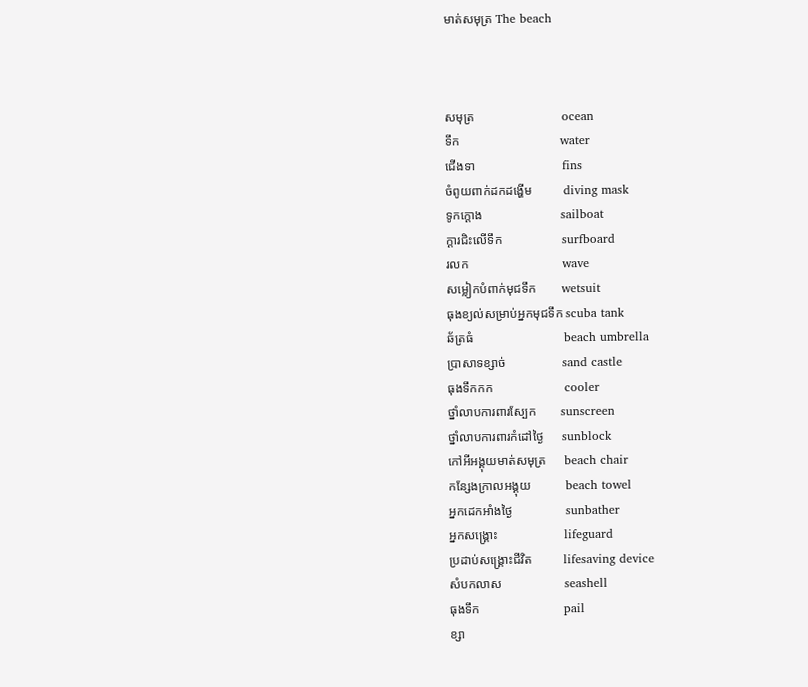មាត់សមុត្រ The beach



សមុត្រ                            ocean
ទឹក                                water
ជើងទា                            fins
ចំពូយពាក់ដកដង្ហើម          diving mask
ទូកក្ដោង                         sailboat
ក្ដារជិះលើទឹក                   surfboard
រលក                              wave
សម្លៀកបំពាក់មុជទឹក        wetsuit
ធុងខ្យល់សម្រាប់អ្នកមុជទឹក scuba tank
ឆ័ត្រធំ                             beach umbrella
ប្រាសាទខ្សាច់                  sand castle
ធុងទឹកកក                       cooler
ថ្នាំលាបការពារស្បែក        sunscreen
ថ្នាំលាបការពារកំដៅថ្ងៃ      sunblock
កៅអីអង្គុយមាត់សមុត្រ      beach chair
កន្សែងក្រាលអង្គុយ           beach towel
អ្នកដេកអាំងថ្ងៃ                 sunbather
អ្នកសង្រ្គោះ                     lifeguard
ប្រដាប់សង្រ្គោះជីវិត          lifesaving device
សំបកលាស                    seashell
ធុងទឹក                           pail
ខ្សា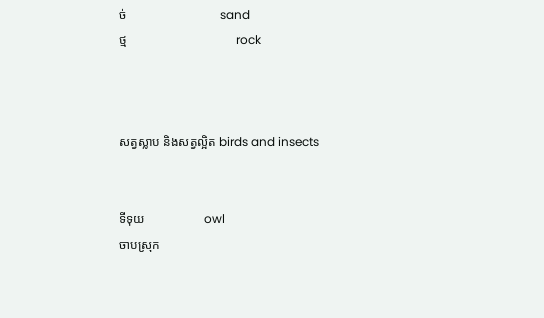ច់                              sand
ថ្ម                                   rock



សត្វស្លាប និងសត្វល្អិត birds and insects


ទីទុយ                   owl
ចាបស្រុក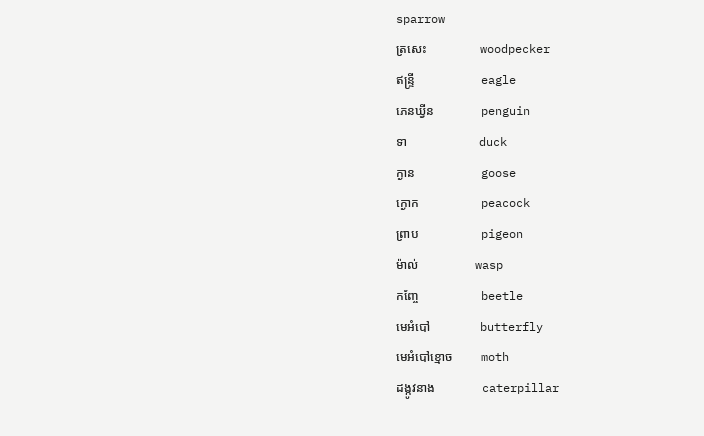sparrow
ត្រសេះ                 woodpecker
ឥន្រ្ទី                     eagle
ភេនឃ្វីន               penguin
ទា                       duck
ក្ងាន                     goose
ក្ងោក                    peacock
ព្រាប                    pigeon
ម៉ាល់                  wasp
កញ្ចែ                    beetle
មេអំបៅ                butterfly
មេអំបៅខ្មោច         moth
ដង្កូវនាង               caterpillar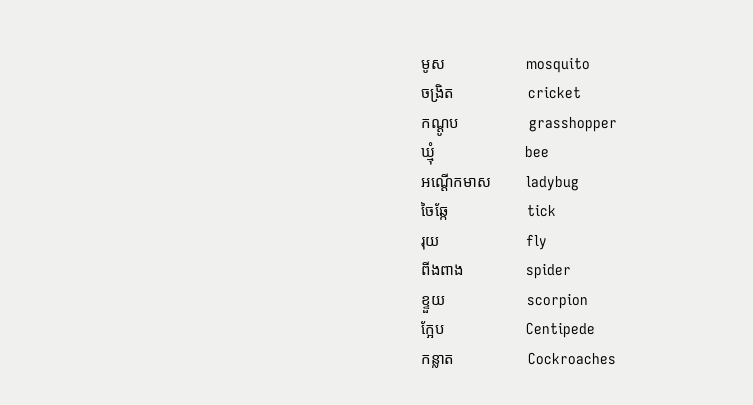មូស                     mosquito
ចង្រិត                   cricket
កណ្ដូប                  grasshopper
ឃ្មុំ                       bee
អណ្ដើកមាស         ladybug
ចៃឆ្កែ                    tick
រុយ                      fly
ពីងពាង                spider
ខ្ទួយ                     scorpion
ក្អែប                     Centipede
កន្លាត                   Cockroaches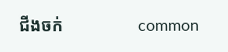ជីងចក់                  common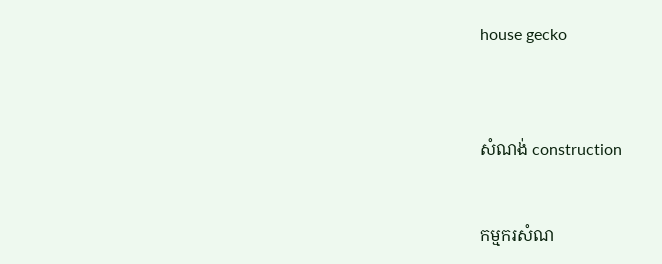house gecko



សំណង់ construction


កម្មករសំណ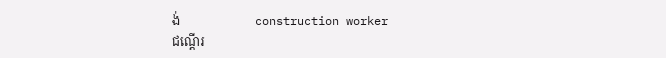ង់                        construction worker
ជណ្ដើរ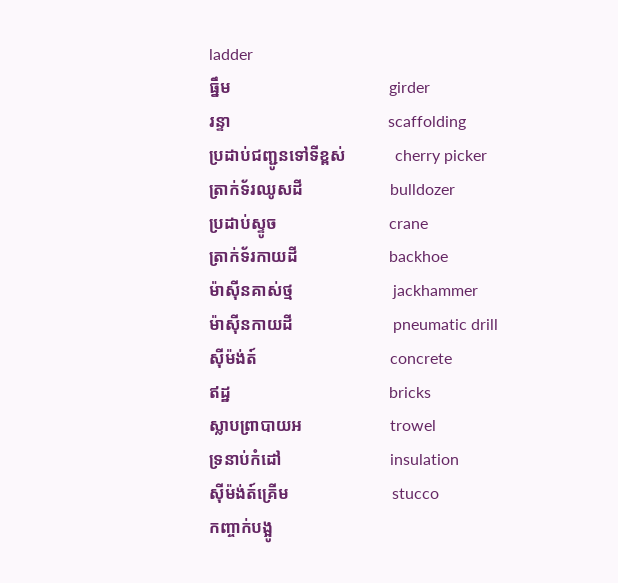ladder
ធ្នឹម                                      girder
រន្ទា                                      scaffolding
ប្រដាប់ជញ្ជូនទៅទីខ្ពស់            cherry picker
ត្រាក់ទ័រឈូសដី                     bulldozer
ប្រដាប់ស្ទូច                           crane
ត្រាក់ទ័រកាយដី                      backhoe
ម៉ាស៊ីនគាស់ថ្ម                        jackhammer
ម៉ាស៊ីនកាយដី                        pneumatic drill
ស៊ីម៉ង់ត៍                                concrete
ឥដ្ឋ                                      bricks
ស្លាបព្រាបាយអ                     trowel
ទ្រនាប់កំដៅ                          insulation
ស៊ីម៉ង់ត៍គ្រើម                         stucco
កញ្ចាក់បង្អូ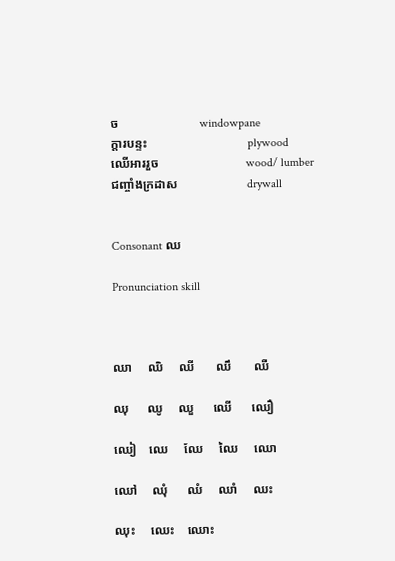ច                          windowpane
ក្ដារបន្ទះ                                plywood
ឈើអាររួច                            wood/ lumber
ជញ្ចាំងក្រដាស                      drywall


Consonant ឈ

Pronunciation skill



ឈា     ឈិ     ឈី       ឈឹ       ឈឺ

ឈុ      ឈូ     ឈួ      ឈើ      ឈឿ

ឈៀ    ឈេ     ឈែ     ឈៃ     ឈោ

ឈៅ     ឈុំ      ឈំ     ឈាំ     ឈះ

ឈុះ     ឈេះ    ឈោះ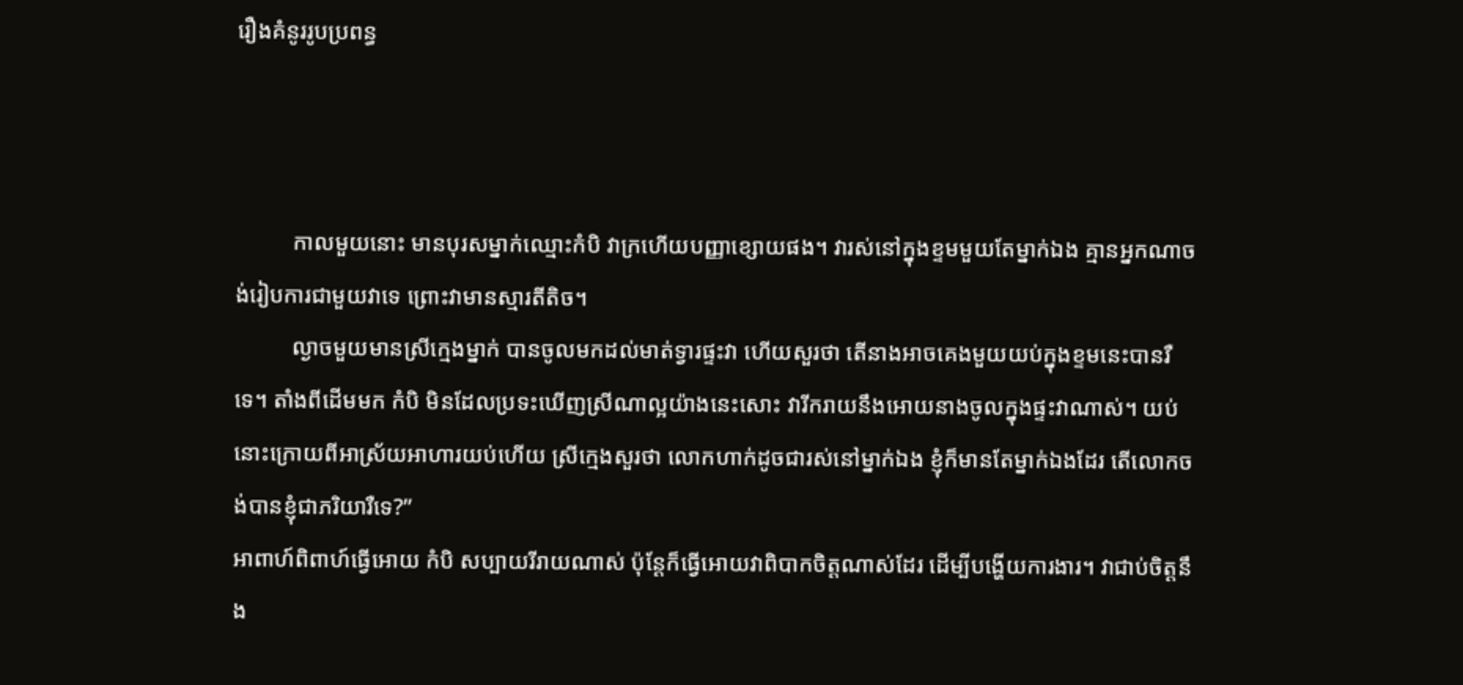រឿងគំនូររូបប្រពន្ធ



          កាលមួយនោះ មានបុរសម្នាក់ឈ្មោះកំបិ វាក្រហើយបញ្ញាខ្សោយផង។ វារស់នៅក្នុងខ្ទមមួយតែម្នាក់ឯង គ្មានអ្នកណាចង់រៀបការជាមួយវាទេ ព្រោះវាមានស្មារតីតិច។
          ល្ងាចមួយមានស្រីក្មេងម្នាក់ បានចូលមកដល់មាត់ទ្វារផ្ទះវា ហើយសួរថា តើនាងអាចគេងមួយយប់ក្នុងខ្ទមនេះបានរឺទេ។ តាំងពីដើមមក កំបិ មិនដែលប្រទះឃើញស្រីណាល្អយ៉ាងនេះសោះ វារីករាយនឹងអោយនាងចូលក្នុងផ្ទះវាណាស់។ យប់នោះក្រោយពីអាស្រ័យអាហារយប់ហើយ ស្រីក្មេងសួរថា លោកហាក់ដូចជារស់នៅម្នាក់ឯង ខ្ញុំក៏មានតែម្នាក់ឯងដែរ តើលោកចង់បានខ្ញុំជាភរិយារឺទេ?”
អាពាហ៍ពិពាហ៍ធ្វើអោយ កំបិ សប្បាយរីរាយណាស់ ប៉ុន្ដែក៏ធ្វើអោយវាពិបាកចិត្ដណាស់ដែរ ដើម្បីបង្ហើយការងារ។ វាជាប់ចិត្ដនឹង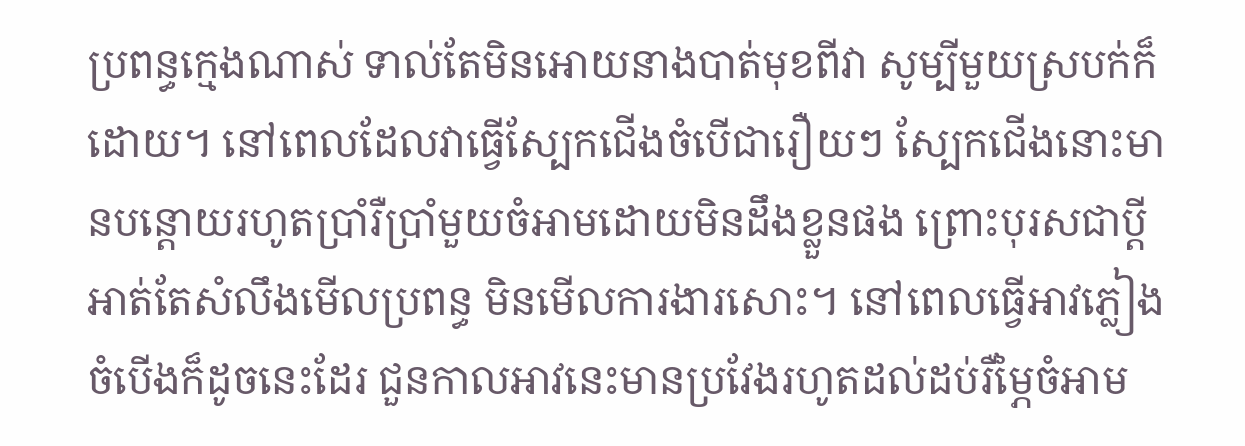ប្រពន្ធក្មេងណាស់ ទាល់តែមិនអោយនាងបាត់មុខពីវា សូម្បីមួយស្របក់ក៏ដោយ។ នៅពេលដែលវាធ្វើស្បែកជើងចំបើជារឿយៗ ស្បែកជើងនោះមានបន្ដោយរហូតប្រាំរឺប្រាំមួយចំអាមដោយមិនដឹងខ្លួនផង ព្រោះបុរសជាប្ដីអាត់តែសំលឹងមើលប្រពន្ធ មិនមើលការងារសោះ។ នៅពេលធ្វើអាវភ្លៀងចំបើងក៏ដូចនេះដែរ ជួនកាលអាវនេះមានប្រវែងរហូតដល់ដប់រឺម្ភៃចំអាម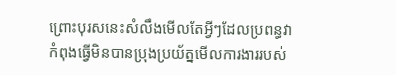ព្រោះបុរសនេះសំលឹងមើលតែអ្វីៗដែលប្រពន្ធវាកំពុងធ្វើមិនបានប្រុងប្រយ័ត្នមើលការងាររបស់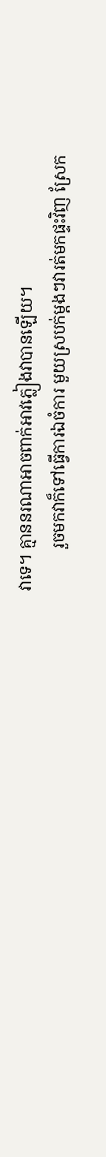វាទេ។ គ្មាននរណាអាចពាក់អាវភ្លៀងវាបានឡើយ។
          រួចមកវាក៏ទៅធ្វើការឯចំការ មួយស្របក់ម្ដងៗវារត់មកផ្ទះវិញ ស្រែក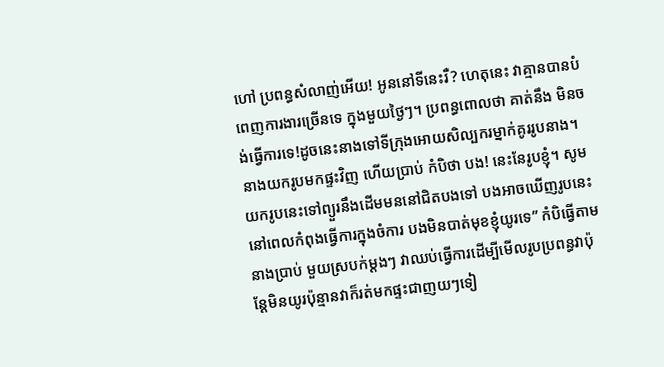ហៅ ប្រពន្ធសំលាញ់អើយ! អូននៅទីនេះរឺ? ហេតុនេះ វាគ្មានបានបំពេញការងារច្រើនទេ ក្នុងមួយថ្ងៃៗ។ ប្រពន្ធពោលថា គាត់នឹង មិនចង់ធ្វើការទេ!ដូចនេះនាងទៅទីក្រុងអោយសិល្បករម្នាក់គូររូបនាង។ នាងយករូបមកផ្ទះវិញ ហើយប្រាប់ កំបិថា បង! នេះនែរូបខ្ញុំ។ សូមយករូបនេះទៅព្យួរនឹងដើមមននៅជិតបងទៅ បងអាចឃើញរូបនេះនៅពេលកំពុងធ្វើការក្នុងចំការ បងមិនបាត់មុខខ្ញុំយូរទេ” កំបិធ្វើតាមនាងប្រាប់ មួយស្របក់ម្ដងៗ វាឈប់ធ្វើការដើម្បីមើលរូបប្រពន្ធវាប៉ុន្ដែមិនយូរប៉ុន្មានវាក៏រត់មកផ្ទះជាញយៗទៀ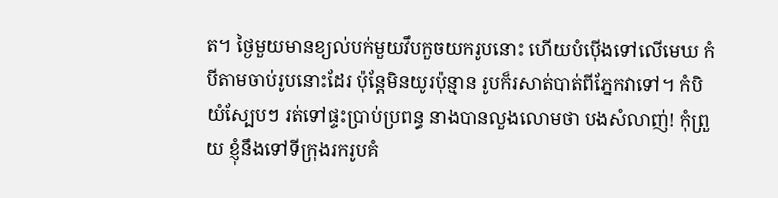ត។ ថ្ងៃមួយមានខ្យល់បក់មួយវឹបកួចយករូបនោះ ហើយបំប៉ើងទៅលើមេឃ កំបីតាមចាប់រូបនោះដែរ ប៉ុន្ដែមិនយូរប៉ុន្មាន រូបក៏រសាត់បាត់ពីភ្នែកវាទៅ។ កំបិយំស្បែបៗ រត់ទៅផ្ទះប្រាប់ប្រពន្ធ នាងបានលួងលោមថា បងសំលាញ់! កុំព្រួយ ខ្ញុំនឹងទៅទីក្រុងរករូបគំ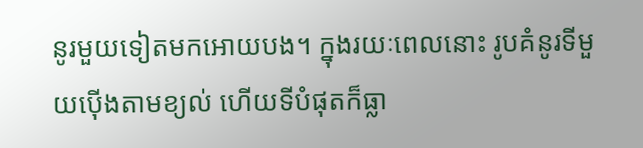នូរមួយទៀតមកអោយបង។ ក្នុងរយៈពេលនោះ រូបគំនូរទីមួយប៉ើងតាមខ្យល់ ហើយទីបំផុតក៏ធ្លា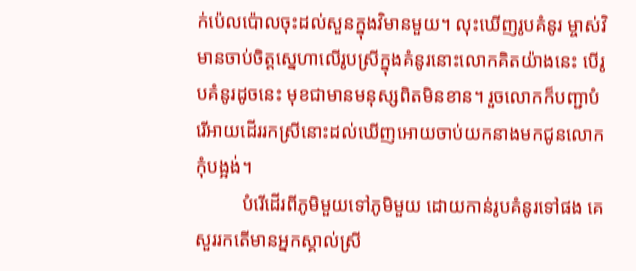ក់ប៉េលប៉ោលចុះដល់សួនក្នុងវិមានមួយ។ លុះឃើញរូបគំនូរ ម្ចាស់វិមានចាប់ចិត្ដស្នេហាលើរូបស្រីក្នុងគំនូរនោះលោកគិតយ៉ាងនេះ បើរូបគំនូរដូចនេះ មុខជាមានមនុស្សពិតមិនខាន។ រួចលោកក៏បញ្ជាបំរើអាយដើររកស្រីនោះដល់ឃើញអោយចាប់យកនាងមកជូនលោកកុំបង្អង់។
          បំរើដើរពីភូមិមួយទៅភូមិមួយ ដោយកាន់រូបគំនូរទៅផង គេសួររកតើមានអ្នកស្គាល់ស្រី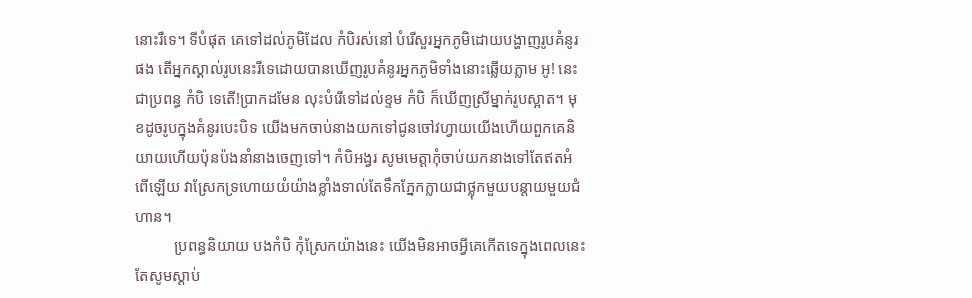នោះរឺទេ។ ទីបំផុត គេទៅដល់ភូមិដែល កំបិរស់នៅ បំរើសួរអ្នកភូមិដោយបង្ហាញរូបគំនូរផង តើអ្នកស្គាល់រូបនេះរីទេដោយបានឃើញរូបគំនូរអ្នកភូមិទាំងនោះឆ្លើយភ្លាម អូ! នេះជាប្រពន្ធ កំបិ ទេតើ!ប្រាកដមែន លុះបំរើទៅដល់ខ្ទម កំបិ ក៏ឃើញស្រីម្នាក់រូបស្អាត។ មុខដូចរូបក្នុងគំនូរបេះបិទ យើងមកចាប់នាងយកទៅជូនចៅវហ្វាយយើងហើយពួកគេនិយាយហើយប៉ុនប៉ងនាំនាងចេញទៅ។ កំបិអង្វរ សូមមេត្ដាកុំចាប់យកនាងទៅតែឥតអំពើឡើយ វាស្រែកទ្រហោយយំយ៉ាងខ្លាំងទាល់តែទឹកភ្នែកក្លាយជាថ្លុកមួយបន្ដាយមួយជំហាន។
          ប្រពន្ធនិយាយ បងកំបិ កុំស្រែកយ៉ាងនេះ យើងមិនអាចអ្វីគេកើតទេក្នុងពេលនេះ តែសូមស្ដាប់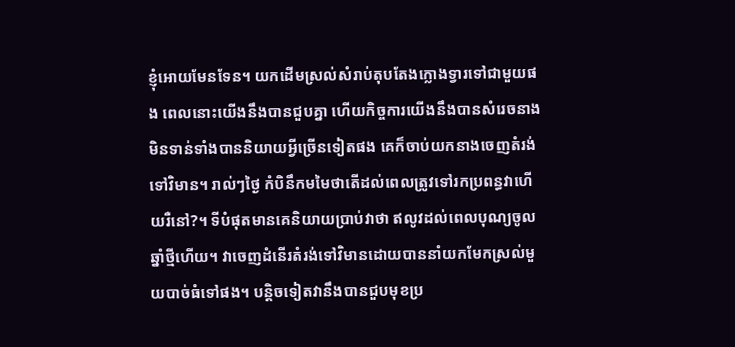ខ្ញុំអោយមែនទែន។ យកដើមស្រល់សំរាប់តុបតែងក្លោងទ្វារទៅជាមួយផង ពេលនោះយើងនឹងបានជួបគ្នា ហើយកិច្ចការយើងនឹងបានសំរេចនាងមិនទាន់ទាំងបាននិយាយអ្វីច្រើនទៀតផង គេក៏ចាប់យកនាងចេញតំរង់ទៅវិមាន។ រាល់ៗថ្ងៃ កំបិនឹកមមៃថាតើដល់ពេលត្រូវទៅរកប្រពន្ធវាហើយរឺនៅ?។ ទីបំផុតមានគេនិយាយប្រាប់វាថា ឥលូវដល់ពេលបុណ្យចូលឆ្នាំថ្មីហើយ។ វាចេញដំនើរតំរង់ទៅវិមានដោយបាននាំយកមែកស្រល់មួយបាច់ធំទៅផង។ បន្តិចទៀតវានឹងបានជួបមុខប្រ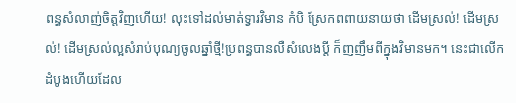ពន្ធសំលាញ់ចិត្ដវិញហើយ! លុះទៅដល់មាត់ទ្វារវិមាន កំបិ ស្រែកពពាយនាយថា ដើមស្រល់! ដើមស្រល់! ដើមស្រល់ល្អសំរាប់បុណ្យចូលឆ្នាំថ្មី!ប្រពន្ធបានលឺសំលេងប្ដី ក៏ញញឹមពីក្នុងវិមានមក។ នេះជាលើកដំបូងហើយដែល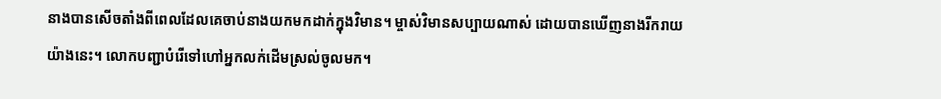នាងបានសើចតាំងពីពេលដែលគេចាប់នាងយកមកដាក់ក្នុងវិមាន។ ម្ចាស់វិមានសប្បាយណាស់ ដោយបានឃើញនាងរីករាយយ៉ាងនេះ។ លោកបញ្ជាបំរើទៅហៅអ្នកលក់ដើមស្រល់ចូលមក។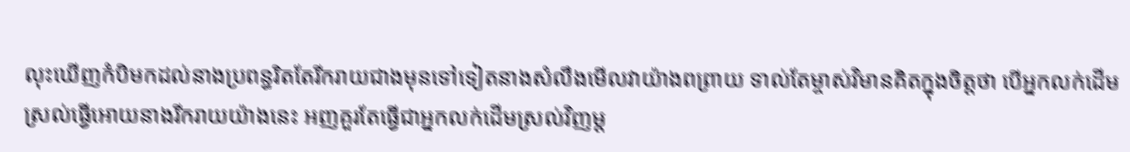លុះឃើញកំបិមកដល់នាងប្រពន្ធរិតតែរីករាយជាងមុនទៅទៀតនាងសំលឹងមើលវាយ៉ាងពព្រាយ ទាល់តែម្ចាស់វិមានគិតក្នុងចិត្ដថា បើអ្នកលក់ដើមស្រល់ធ្វើអោយនាងរីករាយយ៉ាងនេះ អញគួរតែធ្វើជាអ្នកលក់ដើមស្រល់វិញម្ដ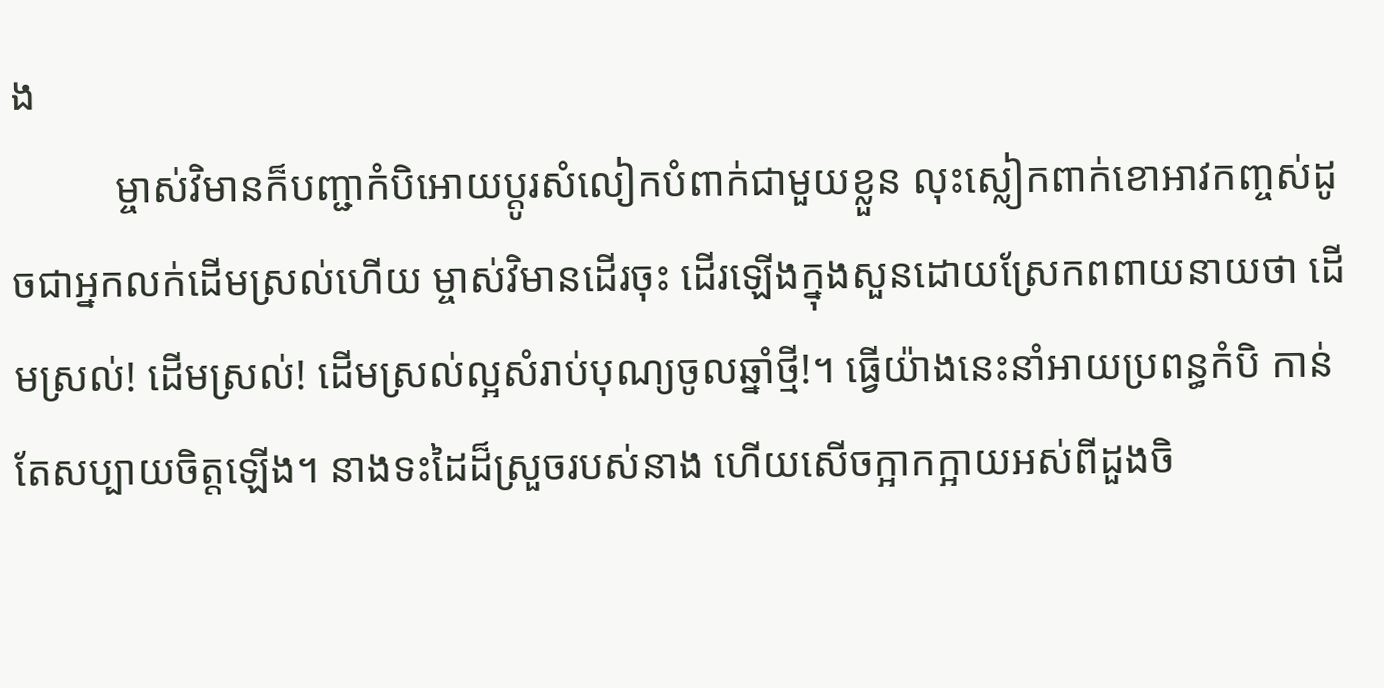ង
          ម្ចាស់វិមានក៏បញ្ជាកំបិអោយប្ដូរសំលៀកបំពាក់ជាមួយខ្លួន លុះស្លៀកពាក់ខោអាវកញ្ចស់ដូចជាអ្នកលក់ដើមស្រល់ហើយ ម្ចាស់វិមានដើរចុះ ដើរឡើងក្នុងសួនដោយស្រែកពពាយនាយថា ដើមស្រល់! ដើមស្រល់! ដើមស្រល់ល្អសំរាប់បុណ្យចូលឆ្នាំថ្មី!។ ធ្វើយ៉ាងនេះនាំអាយប្រពន្ធកំបិ កាន់តែសប្បាយចិត្ដឡើង។ នាងទះដៃដ៏ស្រួចរបស់នាង ហើយសើចក្អាកក្អាយអស់ពីដួងចិ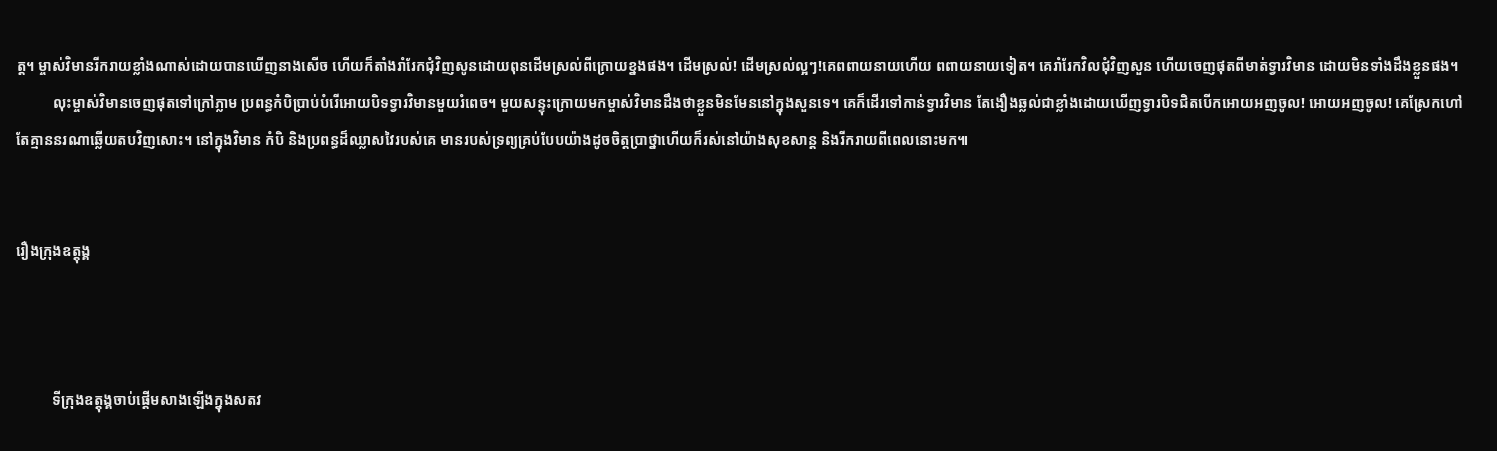ត្ដ។ ម្ចាស់វិមានរីករាយខ្លាំងណាស់ដោយបានឃើញនាងសើច ហើយក៏តាំងរាំរែកជុំវិញសូនដោយពុនដើមស្រល់ពីក្រោយខ្នងផង។ ដើមស្រល់! ដើមស្រល់ល្អៗ!គេពពាយនាយហើយ ពពាយនាយទៀត។ គេរាំរែកវិលជុំវិញសួន ហើយចេញផុតពីមាត់ទ្វារវិមាន ដោយមិនទាំងដឹងខ្លួនផង។
          លុះម្ចាស់វិមានចេញផុតទៅក្រៅភ្លាម ប្រពន្ធកំបិប្រាប់បំរើអោយបិទទ្វារវិមានមួយរំពេច។ មួយសន្ទុះក្រោយមកម្ចាស់វិមានដឹងថាខ្លួនមិនមែននៅក្នុងសួនទេ។ គេក៏ដើរទៅកាន់ទ្វារវិមាន តែងឿងឆ្លល់ជាខ្លាំងដោយឃើញទ្វារបិទជិតបើកអោយអញចូល! អោយអញចូល! គេស្រែកហៅ តែគ្មាននរណាឆ្លើយតបវិញសោះ។ នៅក្នុងវិមាន កំបិ និងប្រពន្ធដ៏ឈ្លាសវៃរបស់គេ មានរបស់ទ្រព្យគ្រប់បែបយ៉ាងដូចចិត្ដប្រាថ្នាហើយក៏រស់នៅយ៉ាងសុខសាន្ដ និងរីករាយពីពេលនោះមក៕


រឿងក្រុងឧត្តុង្គ



          ទីក្រុងឧត្តុង្គចាប់ផ្តើមសាងឡើងក្នុងសតវ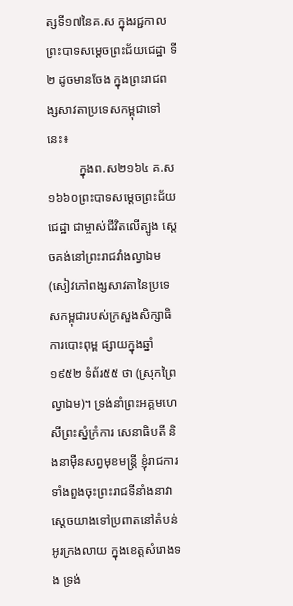ត្សទី១៧នៃគ.ស ក្នុងរជ្ជកាលព្រះបាទសមេ្តចព្រះជ័យជេដ្ឋា ទី២ ដូចមានចែង ក្នុងព្រះរាជពង្សសាវតាប្រទេសកម្ពុជាទៅនេះ៖
          ក្នុងព.ស២១៦៤ គ.ស ១៦៦០ព្រះបាទសមេ្តចព្រះជ័យជេដ្ឋា ជាម្ចាស់ជីវិតលើត្បូង សេ្តចគង់នៅព្រះរាជវាំងល្វាឯម (សៀវភៅពង្សសាវតានៃប្រទេសកម្ពុជារបស់ក្រសួងសិក្សាធិការបោះពុម្ព ផ្សាយក្នុងឆ្នាំ១៩៥២ ទំព័រ៥៥ ថា (ស្រុកព្រៃល្វាឯម)។ ទ្រង់នាំព្រះអគ្គមហេសីព្រះស្នំក្រំការ សេនាធិបតី និងនាម៉ឺនសព្វមុខមន្រ្តី ខ្ញុំរាជការ ទាំងពួងចុះព្រះរាជទីនាំងនាវា សេ្តចយាងទៅប្រពាតនៅតំបន់អូរក្រងលាយ ក្នុងខេត្តសំរោងទង ទ្រង់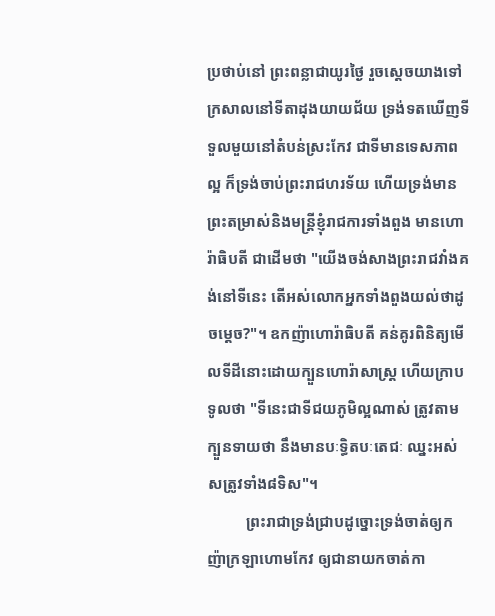ប្រថាប់នៅ ព្រះពន្លាជាយូរថៃ្ង រួចសេ្តចយាងទៅក្រសាលនៅទីតាដុងយាយជ័យ ទ្រង់ទតឃើញទីទួលមួយនៅតំបន់ស្រះកែវ ជាទីមានទេសភាពល្អ ក៏ទ្រង់ចាប់ព្រះរាជហរទ័យ ហើយទ្រង់មានព្រះតម្រាស់និងមន្រ្តីខ្ញុំរាជការទាំងពួង មានហោរ៉ាធិបតី ជាដើមថា "យើងចង់សាងព្រះរាជវាំងគង់នៅទីនេះ តើអស់លោកអ្នកទាំងពួងយល់ថាដូចមេ្តច?"។ ឧកញ៉ាហោរ៉ាធិបតី គន់គូរពិនិត្យមើលទីដីនោះដោយក្បួនហោរ៉ាសាស្រ្ត ហើយក្រាបទូលថា "ទីនេះជាទីជយភូមិល្អណាស់ ត្រូវតាម ក្បួនទាយថា នឹងមានបៈទ្ធិតបៈតេជៈ ឈ្នះអស់សត្រូវទាំង៨ទិស"។
          ព្រះរាជាទ្រង់ជ្រាបដូច្នោះទ្រង់ចាត់ឲ្យកញ៉ាក្រឡាហោមកែវ ឲ្យជានាយកចាត់កា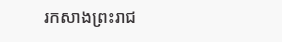រកសាងព្រះរាជ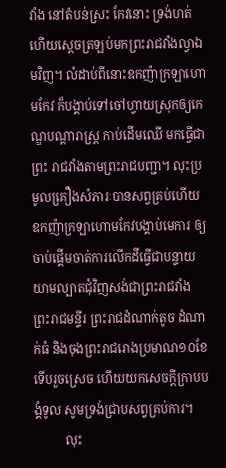វាំង នៅតំបន់ស្រះ កែវនោះ ទ្រង់ហត់ ហើយសេ្តចត្រឡប់មកព្រះរាជវាំងល្វាឯមវិញ។ លំដាប់ពីនោះឧកញ៉ាក្រឡាហោមកែវ ក៏បង្គាប់ទៅចៅហ្វាយស្រុកឲ្យកេណ្ឌបណ្តារាស្រ្ត កាប់ដើមឈើ មកធ្វើជាព្រះ រាជវាំងតាមព្រះរាជបញ្ជា។ លុះប្រមូលគឿ្រងសំភារៈបានសព្វគ្រប់ហើយ ឧកញ៉ាក្រឡាហោមកែវបង្គាប់មេការ ឲ្យចាប់ផ្តើមចាត់ការលើកដីធ្វើជាបន្ទាយយាមល្បាតជុំវិញសង់ជាព្រះរាជវាំង ព្រះរាជមន្ទីរ ព្រះរាជដំណាក់តូច ដំណាក់ធំ និងចុងព្រះរាជរោងប្រមាណ១០ខែទើបរួចស្រេច ហើយយកសេចក្តីក្រាបបង្គំទូល សូមទ្រង់ជ្រាបសព្វគ្រប់ការ។
          លុះ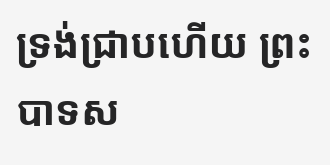ទ្រង់ជ្រាបហើយ ព្រះបាទស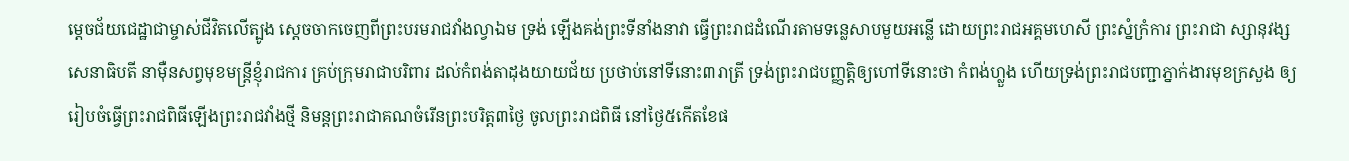មេ្តចជ័យជេដ្ឋាជាម្ចាស់ជីវិតលើត្បូង សេ្តចចាកចេញពីព្រះបរមរាជវាំងល្វាឯម ទ្រង់ ឡើងគង់ព្រះទីនាំងនាវា ធ្វើព្រះរាជដំណើរតាមទនេ្លសាបមួយអន្លើ ដោយព្រះរាជអគ្គមហេសី ព្រះស្នំក្រំការ ព្រះរាជា ស្សានុវង្ស សេនាធិបតី នាម៉ឺនសព្វមុខមន្រ្តីខ្ញុំរាជការ គ្រប់ក្រុមរាជាបរិពារ ដល់កំពង់តាដុងយាយជ័យ ប្រថាប់នៅទីនោះ៣រាត្រី ទ្រង់ព្រះរាជបញ្ញត្តិឲ្យហៅទីនោះថា កំពង់ហ្លួង ហើយទ្រង់ព្រះរាជបញ្ជាភ្នាក់ងារមុខក្រសួង ឲ្យរៀបចំធ្វើព្រះរាជពិធីឡើងព្រះរាជវាំងថ្មី និមន្តព្រះរាជាគណចំរើនព្រះបរិត្ត៣ថៃ្ង ចូលព្រះរាជពិធី នៅថៃ្ង៥កើតខែផ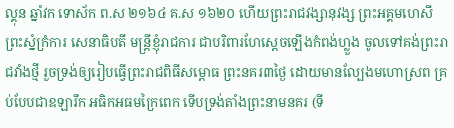ល្គុន ឆ្នាំវក ទោស័ក ព.ស ២១៦៤ គ.ស ១៦២០ ហើយព្រះរាជវង្សានុវង្ស ព្រះអគ្គមហេសី ព្រះស្នំក្រំការ សេនាធិបតី មន្រ្តីខ្ញុំរាជការ ជាបរិពារហែសេ្តចឡើងកំពង់ហ្លួង ចូលទៅគង់ព្រះរាជវាំងថ្មី រួចទ្រង់ឲ្យរៀបធ្វើព្រះរាជពិធីសម្ពោធ ព្រះនគរ៣ថៃ្ង ដោយមានលែ្បងមហោស្រព គ្រប់បែបជាឧឡារឹក អធិកអធមក្រៃពេក ទើបទ្រង់តាំងព្រះនាមនគរ (ទី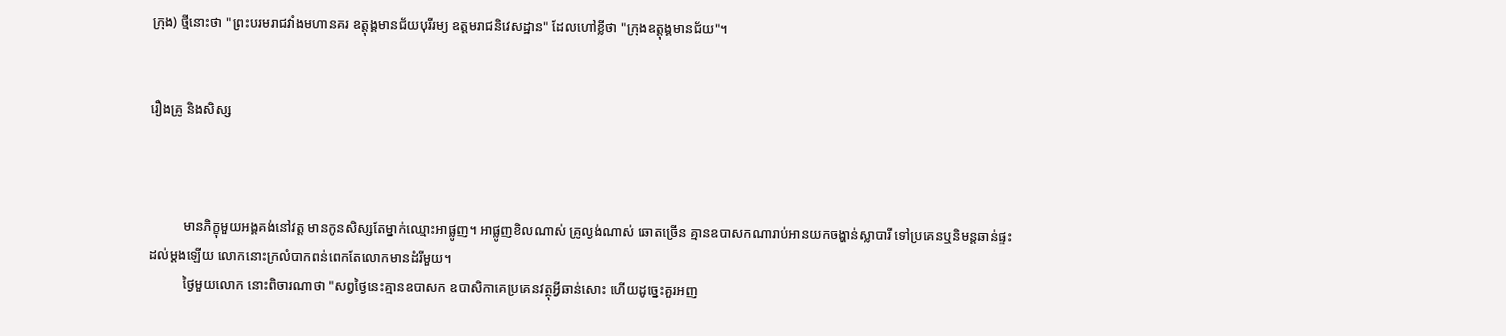ក្រុង) ថ្មីនោះថា "ព្រះបរមរាជវាំងមហានគរ ឧត្តុង្គមានជ័យបុរីរម្យ ឧត្តមរាជនិវេសដ្ឋាន" ដែលហៅខ្លីថា "ក្រុងឧត្តុង្គមានជ័យ"។


រឿងគ្រូ និងសិស្ស



          មានភិក្ខុមួយអង្គគង់នៅវត្ត មានកូនសិស្សតែម្នាក់ឈ្មោះអាផ្លូញ។ អាផ្លូញខិលណាស់ គ្រូល្ងង់ណាស់ ឆោតច្រើន គ្មានឧបាសកណារាប់អានយកចង្ហាន់ស្លាបារី ទៅប្រគេនឬនិមន្ដឆាន់ផ្ទះដល់ម្ដងឡើយ លោកនោះក្រលំបាកពន់ពេកតែលោកមានដំរីមួយ។
          ថ្ងៃមួយលោក នោះពិចារណាថា "សព្វថ្ងៃនេះគ្មានឧបាសក ឧបាសិកាគេប្រគេនវត្ថុអ្វីឆាន់សោះ ហើយដូច្នេះគួរអញ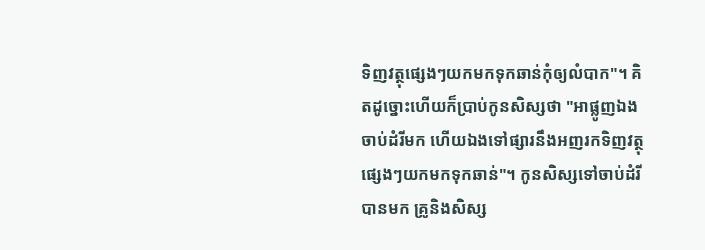ទិញវត្ថុផ្សេងៗយកមកទុកឆាន់កុំឲ្យលំបាក"។ គិតដូច្នោះហើយក៏ប្រាប់កូនសិស្សថា "អាផ្លូញឯងចាប់ដំរីមក ហើយឯងទៅផ្សារនឹងអញរកទិញវត្ថុផ្សេងៗយកមកទុកឆាន់"។ កូនសិស្សទៅចាប់ដំរីបានមក គ្រូនិងសិស្ស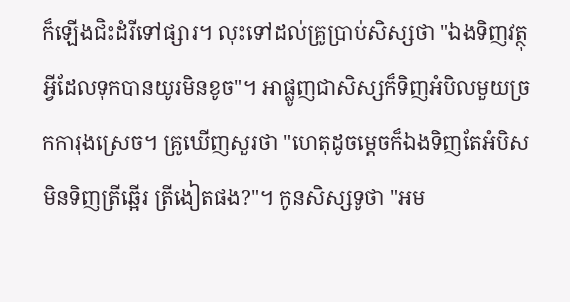ក៏ឡើងជិះដំរីទៅផ្សារ។ លុះទៅដល់គ្រូប្រាប់សិស្សថា "ឯងទិញវត្ថុអ្វីដែលទុកបានយូរមិនខូច"។ អាផ្លូញជាសិស្សក៏ទិញអំបិលមួយច្រកការុងស្រេច។ គ្រូឃើញសួរថា "ហេតុដូចម្ដេចក៏ឯងទិញតែអំបិស មិនទិញត្រីឆ្អើរ ត្រីងៀតផង?"។ កូនសិស្សទូថា "អម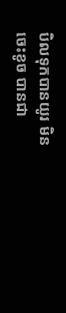បិលទុកបានយូរ មិនចេះខូច បានជា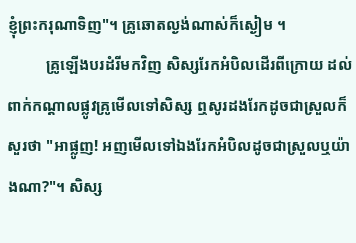ខ្ញុំព្រះករុណាទិញ"។ គ្រូឆោតល្ងង់ណាស់ក៏ស្ងៀម ។
          គ្រូឡើងបរដំរីមកវិញ សិស្សរែកអំបិលដើរពីក្រោយ ដល់ពាក់កណ្ដាលផ្លូវគ្រូមើលទៅសិស្ស ឮសូរដងរែកដូចជាស្រួលក៏សួរថា "អាផ្លូញ! អញមើលទៅឯងរែកអំបិលដូចជាស្រួលឬយ៉ាងណា?"។ សិស្ស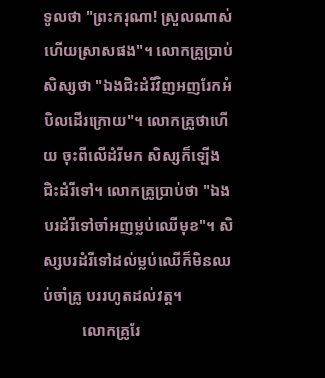ទូលថា "ព្រះករុណា! ស្រួលណាស់ហើយស្រាសផង"។ លោកគ្រូប្រាប់សិស្សថា "ឯងជិះដំរីវិញអញរែកអំបិលដើរក្រោយ"។ លោកគ្រូថាហើយ ចុះពីលើដំរីមក សិស្សក៏ឡើងជិះដំរីទៅ។ លោកគ្រូប្រាប់ថា "ឯងបរដំរីទៅចាំអញម្លប់ឈើមុខ"។ សិស្សបរដំរីទៅដល់ម្លប់ឈើក៏មិនឈប់ចាំគ្រូ បររហូតដល់វត្ត។
          លោកគ្រូរែ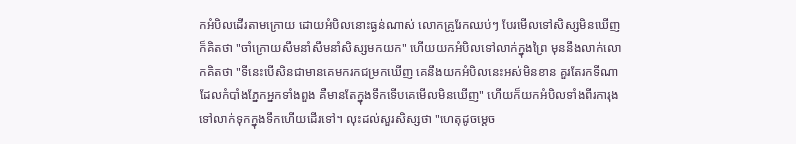កអំបិលដើរតាមក្រោយ ដោយអំបិលនោះធ្ងន់ណាស់ លោកគ្រូរែកឈប់ៗ បែរមើលទៅសិស្សមិនឃើញក៏គិតថា "ចាំក្រោយសឹមនាំសឹមនាំសិស្សមកយក" ហើយយកអំបិលទៅលាក់ក្នុងព្រៃ មុននឹងលាក់លោកគិតថា "ទីនេះបើសិនជាមានគេមករកជម្រកឃើញ គេនឹងយកអំបិលនេះអស់មិនខាន គួរតែរកទីណាដែលកំបាំងភ្នែកអ្នកទាំងពួង គឺមានតែក្នុងទឹកទើបគេមើលមិនឃើញ" ហើយក៏យកអំបិលទាំងពីរការុងទៅលាក់ទុកក្នុងទឹកហើយដើរទៅ។ លុះដល់សួរសិស្សថា "ហេតុដូចម្ដេច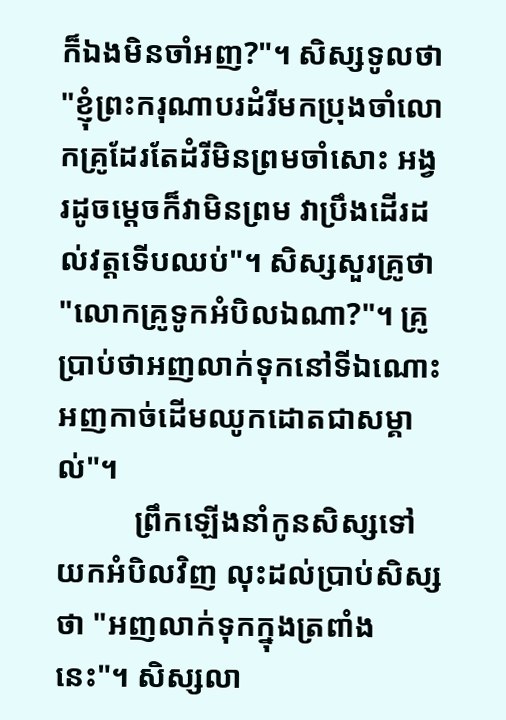ក៏ឯងមិនចាំអញ?"។ សិស្សទូលថា "ខ្ញុំព្រះករុណាបរដំរីមកប្រុងចាំលោកគ្រូដែរតែដំរីមិនព្រមចាំសោះ អង្វរដូចម្ដេចក៏វាមិនព្រម វាប្រឹងដើរដល់វត្តទើបឈប់"។ សិស្សសួរគ្រូថា "លោកគ្រូទូកអំបិលឯណា?"។ គ្រូប្រាប់ថាអញលាក់ទុកនៅទីឯណោះ អញកាច់ដើមឈូកដោតជាសម្គាល់"។
          ព្រឹកឡើងនាំកូនសិស្សទៅយកអំបិលវិញ លុះដល់ប្រាប់សិស្សថា "អញលាក់ទុកក្នុងត្រពាំងនេះ"។ សិស្សលា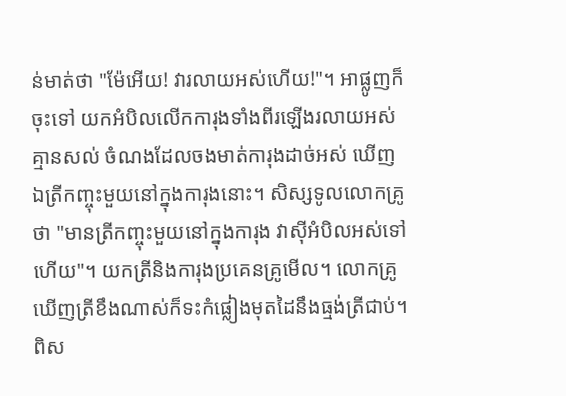ន់មាត់ថា "ម៉ែអើយ! វារលាយអស់ហើយ!"។ អាផ្លូញក៏ចុះទៅ យកអំបិលលើកការុងទាំងពីរឡើងរលាយអស់គ្មានសល់ ចំណងដែលចងមាត់ការុងដាច់អស់ ឃើញឯត្រីកញ្ចុះមួយនៅក្នុងការុងនោះ។ សិស្សទូលលោកគ្រូថា "មានត្រីកញ្ចុះមួយនៅក្នុងការុង វាស៊ីអំបិលអស់ទៅហើយ"។ យកត្រីនិងការុងប្រគេនគ្រូមើល។ លោកគ្រូឃើញត្រីខឹងណាស់ក៏ទះកំផ្លៀងមុតដៃនឹងធ្មង់ត្រីជាប់។ ពិស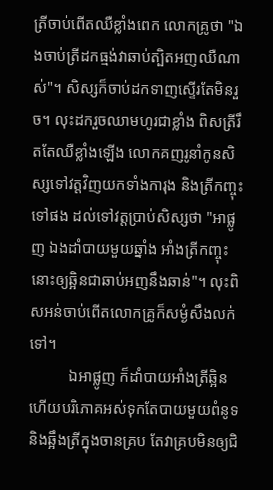ត្រីចាប់ពើតឈឺខ្លាំងពេក លោកគ្រូថា "ឯងចាប់ត្រីដកធ្មង់វាឆាប់ត្បិតអញឈឺណាស់"។ សិស្សក៏ចាប់ដកទាញស្ទើរតែមិនរួច។ លុះដករួចឈាមហូរជាខ្លាំង ពិសត្រីរឹតតែឈឺខ្លាំងឡើង លោកគញរូនាំកូនសិស្សទៅវត្តវិញយកទាំងការុង និងត្រីកញ្ចុះទៅផង ដល់ទៅវត្តប្រាប់សិស្សថា "អាផ្លូញ ឯងដាំបាយមួយឆ្នាំង អាំងត្រីកញ្ចុះនោះឲ្យឆ្អិនជាឆាប់អញនឹងឆាន់"។ លុះពិសអន់ចាប់ពើតលោកគ្រូក៏សម្ងំសឹងលក់ទៅ។
          ឯអាផ្លូញ ក៏ដាំបាយអាំងត្រីឆ្អិន ហើយបរិភោគអស់ទុកតែបាយមួយពំនូទនិងឆ្អឹងត្រីក្នុងចានគ្រប តែវាគ្របមិនឲ្យជិ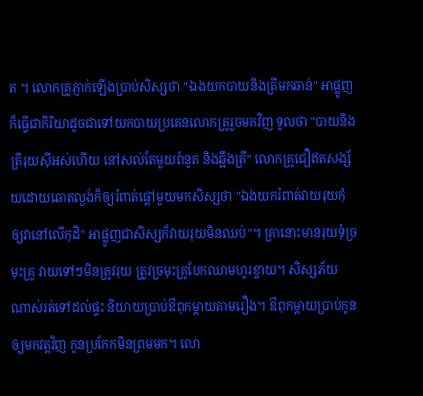ត ។ លោកគ្រូភ្ញាក់ឡើងប្រាប់សិស្សថា "ឯងយកបាយនិងត្រីមកឆាន់" អាផ្លូញក៏ធ្វើជាកិរិយាដូចជាទៅយកបាយប្រគេនលោកគ្រូរួចមកវិញ ទូលថា "បាយនិងត្រីរុយស៊ីអស់ហើយ នៅសល់តែមួយពំនូត និងឆ្អឹងត្រី" លោកគ្រូជឿឥតសង្ស័យដោយឆោតល្ងង់ក៏ឲ្យរំពាត់ផ្ដៅមួយមកសិស្សថា "ឯងយករំពាត់វាយរុយកុំឲ្យវានៅលើកុដិ" អាផ្លូញជាសិស្សក៏វាយរុយមិនឈប់"។ គ្រានោះមានរុយទុំច្រមុះគ្រូ វាយទៅៗមិនត្រូវរុយ ត្រូវច្រមុះគ្រូបែកឈាមហូរខ្ចាយ។ សិស្សភ័យណាស់រត់ទៅដល់ផ្ទះ និយាយប្រាប់ឳពុកម្ដាយតាមរឿង។ ឳពុកម្ដាយប្រាប់កូនឲ្យមកវត្តវិញ កូនប្រកែកមិនព្រមមក។ លោ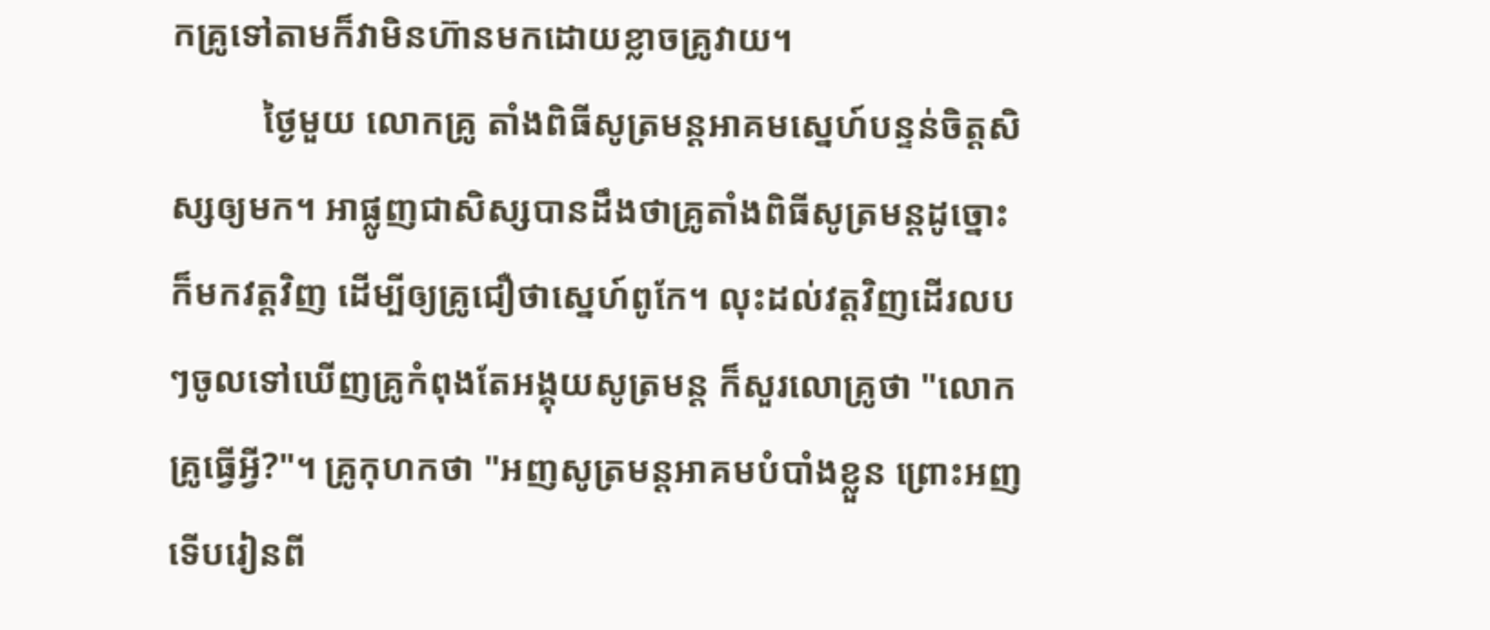កគ្រូទៅតាមក៏វាមិនហ៊ានមកដោយខ្លាចគ្រូវាយ។
          ថ្ងៃមួយ លោកគ្រូ តាំងពិធីសូត្រមន្តអាគមស្នេហ៍បន្ទន់ចិត្តសិស្សឲ្យមក។ អាផ្លូញជាសិស្សបានដឹងថាគ្រូតាំងពិធីសូត្រមន្តដូច្នោះ ក៏មកវត្តវិញ ដើម្បីឲ្យគ្រូជឿថាស្នេហ៍ពូកែ។ លុះដល់វត្តវិញដើរលបៗចូលទៅឃើញគ្រូកំពុងតែអង្គុយសូត្រមន្ត ក៏សួរលោគ្រូថា "លោកគ្រូធ្វើអ្វី?"។ គ្រូកុហកថា "អញសូត្រមន្តអាគមបំបាំងខ្លួន ព្រោះអញទើបរៀនពី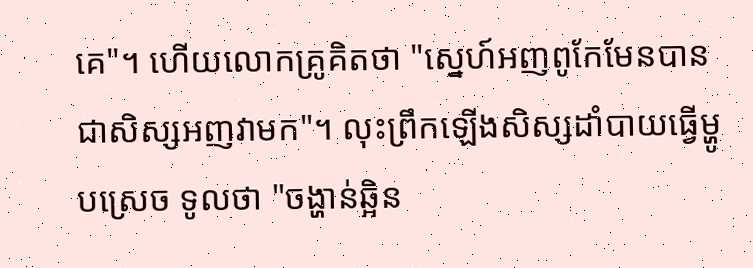គេ"។ ហើយលោកគ្រូគិតថា "ស្នេហ៍អញពូកែមែនបានជាសិស្សអញវាមក"។ លុះព្រឹកឡើងសិស្សដាំបាយធ្វើម្ហូបស្រេច ទូលថា "ចង្ហាន់ឆ្អិន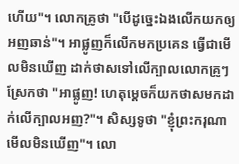ហើយ"។ លោកគ្រូថា "បើដូច្នេះឯងលើកយកឲ្យអញឆាន់"។ អាផ្លូញក៏លើកមកប្រគេន ធ្វើជាមើលមិនឃើញ ដាក់ថាសទៅលើក្បាលលោកគ្រូៗស្រែកថា "អាផ្លូញ! ហេតុម្ដេចក៏យកថាសមកដាក់លើក្បាលអញ?"។ សិស្សទូថា "ខ្ញុំព្រះករុណាមើលមិនឃើញ"។ លោ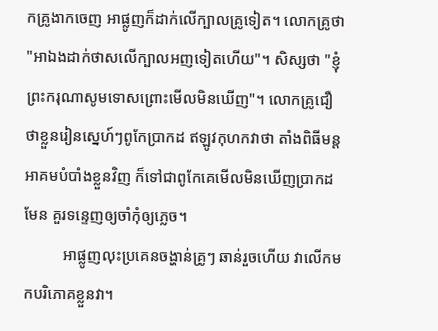កគ្រូងាកចេញ អាផ្លូញក៏ដាក់លើក្បាលគ្រូទៀត។ លោកគ្រូថា "អាឯងដាក់ថាសលើក្បាលអញទៀតហើយ"។ សិស្សថា "ខ្ញុំព្រះករុណាសូមទោសព្រោះមើលមិនឃើញ"។ លោកគ្រូជឿថាខ្លួនរៀនស្នេហ៍ៗពូកែប្រាកដ ឥឡូវកុហកវាថា តាំងពិធីមន្តអាគមបំបាំងខ្លួនវិញ ក៏ទៅជាពូកែគេមើលមិនឃើញប្រាកដមែន គួរទន្ទេញឲ្យចាំកុំឲ្យភ្លេច។
          អាផ្លូញលុះប្រគេនចង្ហាន់គ្រូៗ ឆាន់រួចហើយ វាលើកមកបរិភោគខ្លួនវា។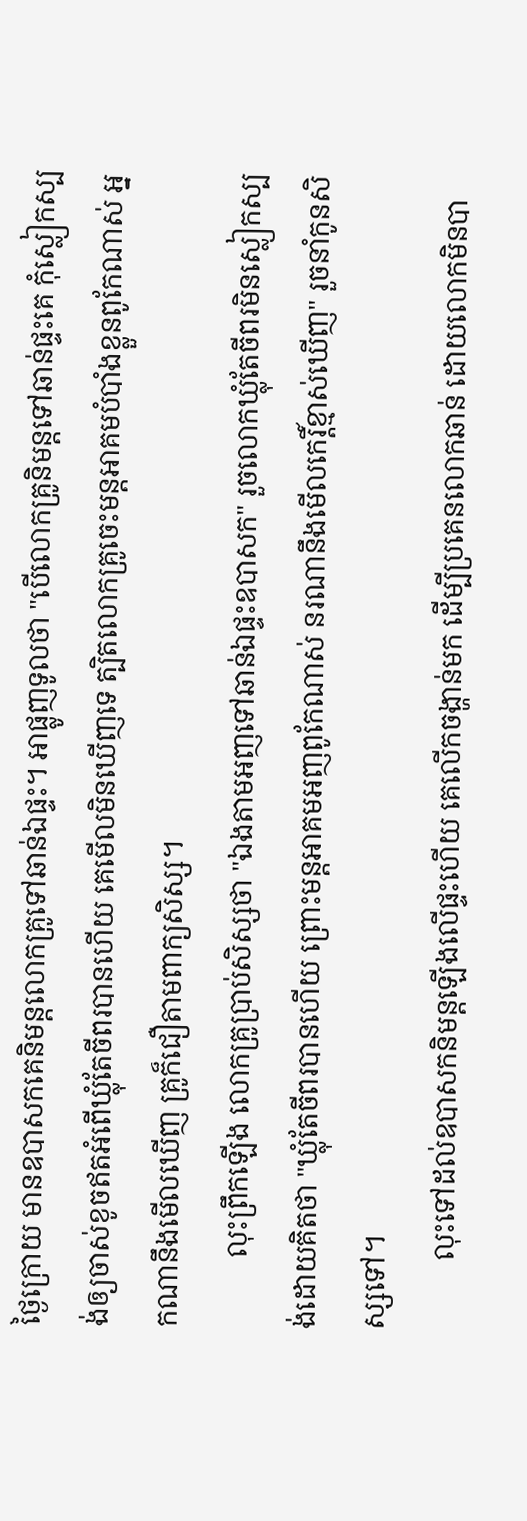ថ្ងៃក្រោយ មានឧបាសកគេនិមន្តលោកគ្រូទៅឆាន់ឯផ្ទះ។ អាផ្លូញទូលថា "បើលោកគ្រូនិមន្តទៅឆាន់ផ្ទះគេ កុំស្លៀកស្បង់ឲ្យចាស់ខូចឥតអំពើឃ្លុំតែចីពរបានហើយ គេមើលមិនឃើញទេ ត្បិតលោកគ្រូចេះមន្តអាគមបំបាំងខ្លួនពូកែណាស់ អ្នកណានឹងមើលឃើញ គ្រូក៏ជឿតាមពាក្យសិស្ស។
          លុះព្រឹកឡើង លោកគ្រូប្រាប់សិស្សថា "ឯងតាមអញទៅឆាន់ឯផ្ទះឧបាសក" រួចលោកឃ្លុំតែចីពរមិនស្លៀកស្បង់ដោយគិតថា "ឃ្លុំតែចីពរបានហើយ ព្រោះមន្តអាគមអញពូកែណាស់ នរណានឹងមើលកេរ្តិ៍ខ្មាស់ឃើញ" រួចនាំកូនសិស្សទៅ។
          លុះទៅដល់ឧបាសកនិមន្តឡើងលើផ្ទះហើយ គេលើកចង្ហាន់មក ដើម្បីប្រគេនលោកឆាន់ ដោយលោកមិនបា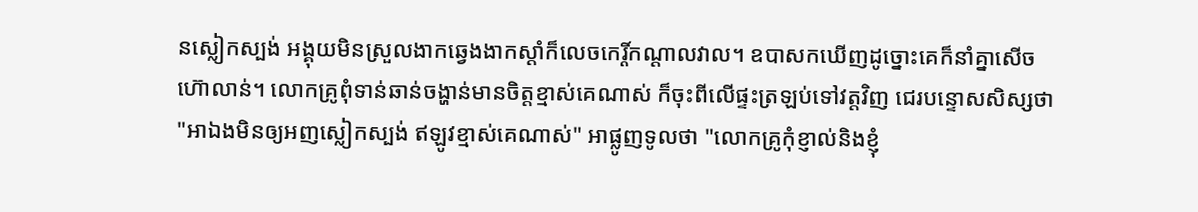នស្លៀកស្បង់ អង្គុយមិនស្រួលងាកឆ្វេងងាកស្ដាំក៏លេចកេរ្តិ៍កណ្ដាលវាល។ ឧបាសកឃើញដូច្នោះគេក៏នាំគ្នាសើចហ៊ោលាន់។ លោកគ្រូពុំទាន់ឆាន់ចង្ហាន់មានចិត្តខ្មាស់គេណាស់ ក៏ចុះពីលើផ្ទះត្រឡប់ទៅវត្តវិញ ជេរបន្ទោសសិស្សថា "អាឯងមិនឲ្យអញស្លៀកស្បង់ ឥឡូវខ្មាស់គេណាស់" អាផ្លូញទូលថា "លោកគ្រូកុំខ្ញាល់និងខ្ញុំ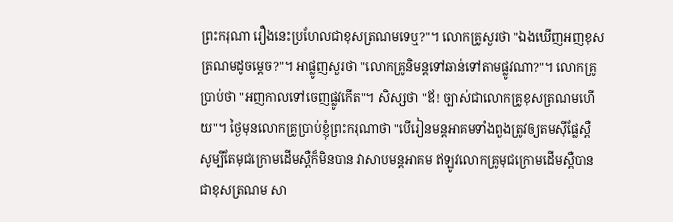ព្រះករុណា រឿងនេះប្រហែលជាខុសត្រណមទេឬ?"។ លោកគ្រូសួរថា "ឯងឃើញអញខុសត្រណមដូចម្ដេច?"។ អាផ្លូញសួរថា "លោកគ្រូនិមន្តទៅឆាន់ទៅតាមផ្លូវណា?"។ លោកគ្រូប្រាប់ថា "អញកាលទៅចេញផ្លូវកើត"។ សិស្សថា "ឪ! ច្បាស់ជាលោកគ្រូខុសត្រណមហើយ"។ ថ្ងៃមុនលោកគ្រូប្រាប់ខ្ញុំព្រះករុណាថា "បើរៀនមន្តអាគមទាំងពួងត្រូវឲ្យតមស៊ីផ្លែស្ពឺ សូម្បីតែមុជក្រោមដើមស្ពឺក៏មិនបាន វាសាបមន្តអាគម ឥឡូវលោកគ្រូមុជក្រោមដើមស្ពឺបានជាខុសត្រណម សា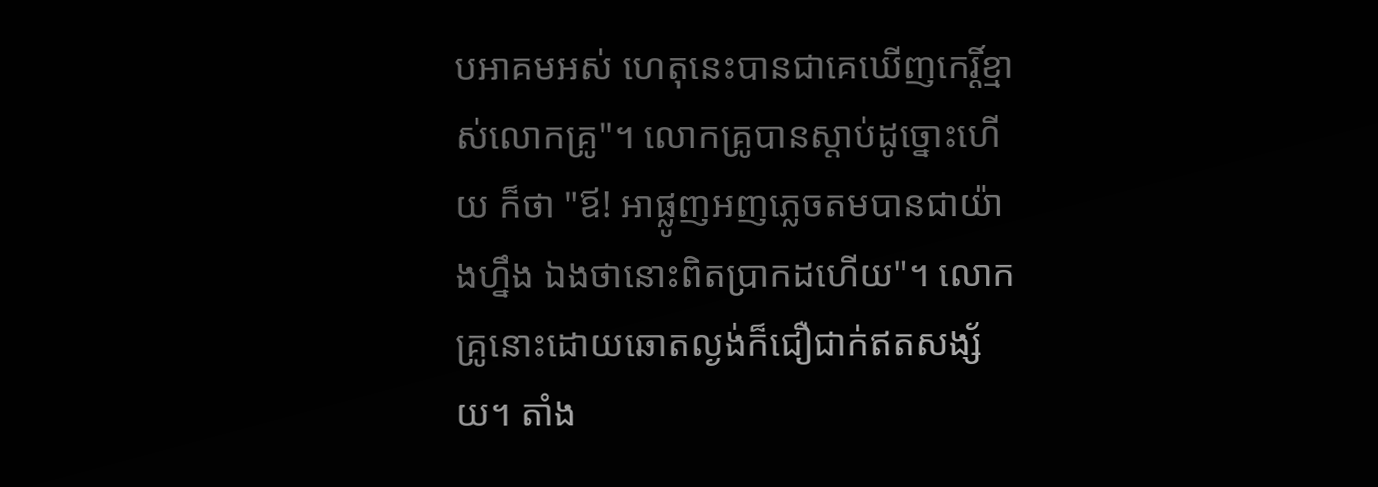បអាគមអស់ ហេតុនេះបានជាគេឃើញកេរ្តិ៍ខ្មាស់លោកគ្រូ"។ លោកគ្រូបានស្ដាប់ដូច្នោះហើយ ក៏ថា "ឪ! អាផ្លូញអញភ្លេចតមបានជាយ៉ាងហ្នឹង ឯងថានោះពិតប្រាកដហើយ"។ លោកគ្រូនោះដោយឆោតល្ងង់ក៏ជឿជាក់ឥតសង្ស័យ។ តាំង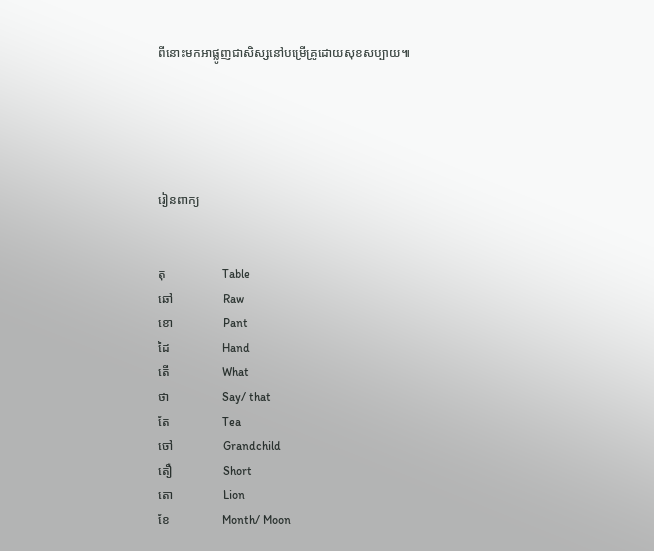ពីនោះមកអាផ្លូញជាសិស្សនៅបម្រើគ្រូដោយសុខសប្បាយ៕





រៀនពាក្យ


តុ                  Table
ឆៅ                Raw
ខោ                Pant
ដៃ                 Hand
តើ                 What
ថា                 Say/ that
តែ                 Tea
ចៅ                Grandchild
តឿ                Short
តោ                Lion
ខែ                 Month/ Moon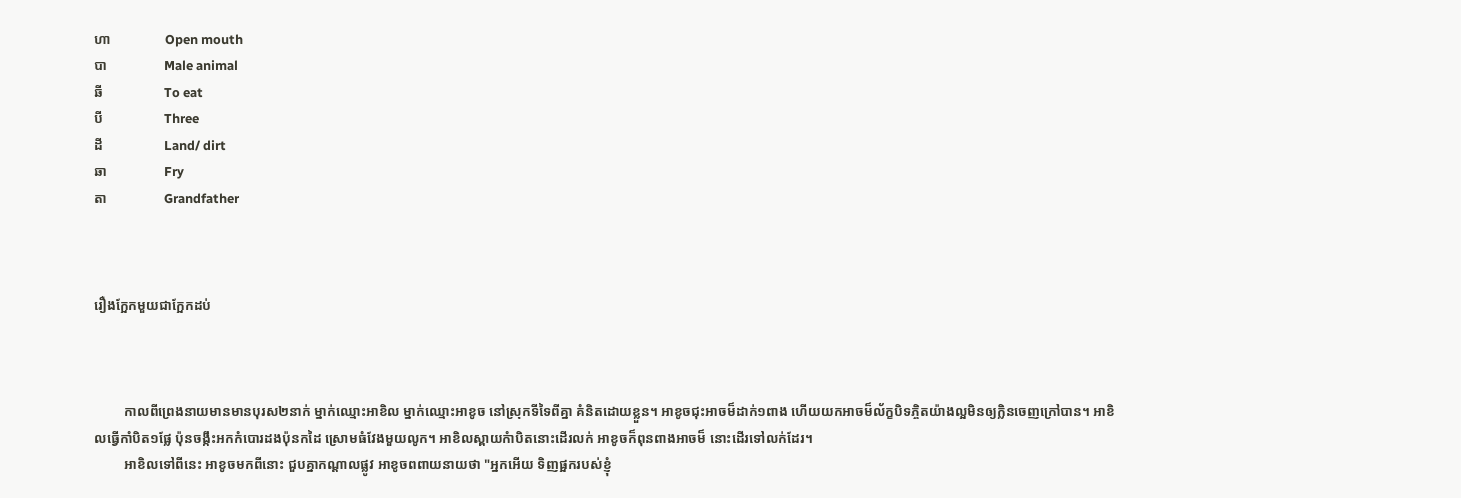ហា                Open mouth
បា                 Male animal
ឆី                  To eat
បី                  Three
ដី                  Land/ dirt
ឆា                 Fry
តា                 Grandfather



រឿងកែ្អកមួយជាកែ្អកដប់



         កាលពីព្រេងនាយមានមានបុរស២នាក់ ម្នាក់ឈ្មោះអាខិល ម្នាក់ឈ្មោះអាខូច នៅស្រុកទីទៃពីគ្នា គំនិតដោយខ្លួន។ អាខូចជុះអាចម៏ដាក់១ពាង ហើយយកអាចម៏ល័ក្ខបិទភ្ចិតយ៉ាងល្អមិនឲ្យក្លិនចេញក្រៅបាន។ អាខិលធ្វើកាំបិត១ផែ្ល ប៉ុនចង្កឹះអកកំបោរដងប៉ុនកដៃ ស្រោមធំវែងមួយលូក។ អាខិលស្ពាយកំាបិតនោះដើរលក់ អាខូចក៏ពុនពាងអាចម៏ នោះដើរទៅលក់ដែរ។
         អាខិលទៅពីនេះ អាខូចមកពីនោះ ជួបគ្នាកណ្តាលផ្លូវ អាខូចពពាយនាយថា "អ្នកអើយ ទិញផ្អករបស់ខ្ញុំ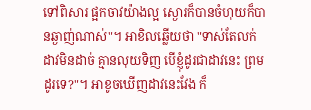ទៅពិសារ ផ្អកចាវយ៉ាងល្អ ស្ងោរក៏បានចំហុយក៏បានឆ្ងាញ់ណាស់"។ អាខិលឆ្លើយថា "ទាស់តែលក់ ដាវមិនដាច់ គ្មានលុយទិញ បើខ្ញុំដូរជាដាវនេះ ព្រមដូរទេ?"។ អាខូចឃើញដាវនេះវែង ក៏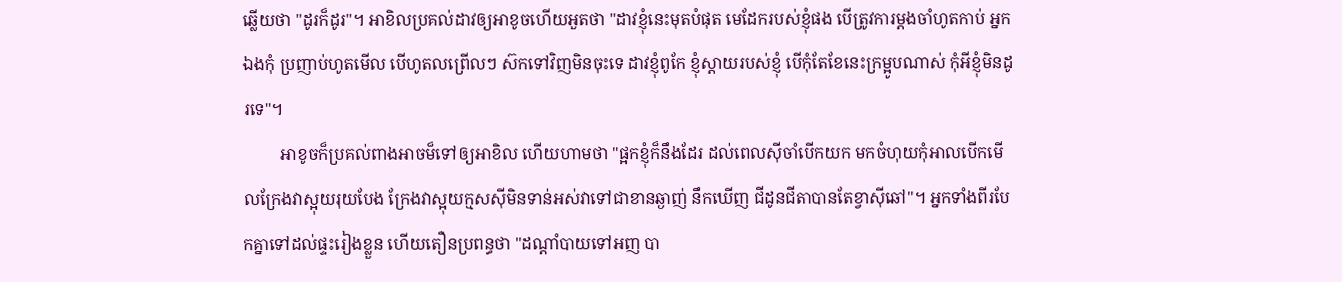ឆ្លើយថា "ដូរក៏ដូរ"។ អាខិលប្រគល់ដាវឲ្យអាខូចហើយអួតថា "ដាវខ្ញុំនេះមុតបំផុត មេដែករបស់ខ្ញុំផង បើត្រូវការម្តងចាំហូតកាប់ អ្នកឯងកុំ ប្រញាប់ហូតមើល បើហូតលព្រើលៗ ស៊កទៅវិញមិនចុះទេ ដាវខ្ញុំពូកែ ខ្ញុំស្តាយរបស់ខ្ញុំ បើកុំតែខែនេះក្រម្អូបណាស់ កុំអីខ្ញុំមិនដូរទេ"។
         អាខូចក៏ប្រគល់ពាងអាចម៏ទៅឲ្យអាខិល ហើយហាមថា "ផ្អកខ្ញុំក៏នឹងដែរ ដល់ពេលស៊ីចាំបើកយក មកចំហុយកុំអាលបើកមើលក្រែងវាស្អុយរុយបែង ក្រែងវាស្អុយក្មសស៊ីមិនទាន់អស់វាទៅជាខានឆ្ងាញ់ នឹកឃើញ ជីដូនជីតាបានតែខ្វាស៊ីឆៅ"។ អ្នកទាំងពីរបែកគ្នាទៅដល់ផ្ទះរៀងខ្លួន ហើយតឿនប្រពន្ធថា "ដណ្តាំបាយទៅអញ បា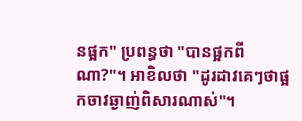នផ្អក" ប្រពន្ធថា "បានផ្អកពីណា?"។ អាខិលថា "ដូរដាវគេៗថាផ្អកចាវឆ្ងាញ់ពិសារណាស់"។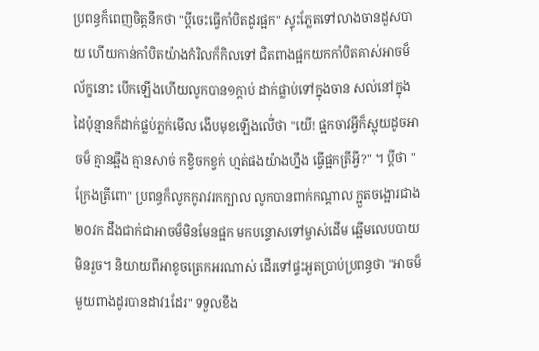ប្រពន្ធក៏ពេញចិត្តនឹកថា "ប្តីចេះធ្វើកាំបិតដូរផ្អក" ស្ទុះភែ្លតទៅលាងចានដួសបាយ ហើយកាន់កាំបិតយ៉ាងកំរិលក៏កិលទៅ ជិតពាងផ្អកយកកាំបិតគាស់អាចម៏ល័ក្ខនោះ បើកឡើងហើយលូកបាន១ក្តាប់ ដាក់ផ្លាប់ទៅក្នុងចាន សល់នៅក្នុង ដៃប៉ុន្មានក៏ដាក់ផ្លប់ភ្លក់មើល ងើបមុខឡើងលើ់ថា "យើ! ផ្អកចាវអ្វីក៏ស្អុយដូចអាចម៏ គ្មានឆ្អឹង គ្មានសាច់ កខ្វិចកខ្វក់ ហ្មត់ផងយ៉ាងហ្នឹង ធ្វើផ្អកត្រីអ្វី?" ។ ប្តីថា "ក្រែងត្រីពោ" ប្រពន្ធក៏លូកកូរាវរកក្បាល លូកបានពាក់កណ្តាល ក្អួតចង្អោរជាង២០វក ដឹងជាក់ជាអាចម៏មិនមែនផ្អក មកបន្ទោសទៅម្ចាស់ដើម ឆ្អើមលេបបាយមិនរួច។ និយាយពីអាខូចត្រេកអរណាស់ ដើរទៅផ្ទះអួតប្រាប់ប្រពន្ធថា "អាចម៏មួយពាងដូរបានដាវ1ដែរ" ទទួលខឹង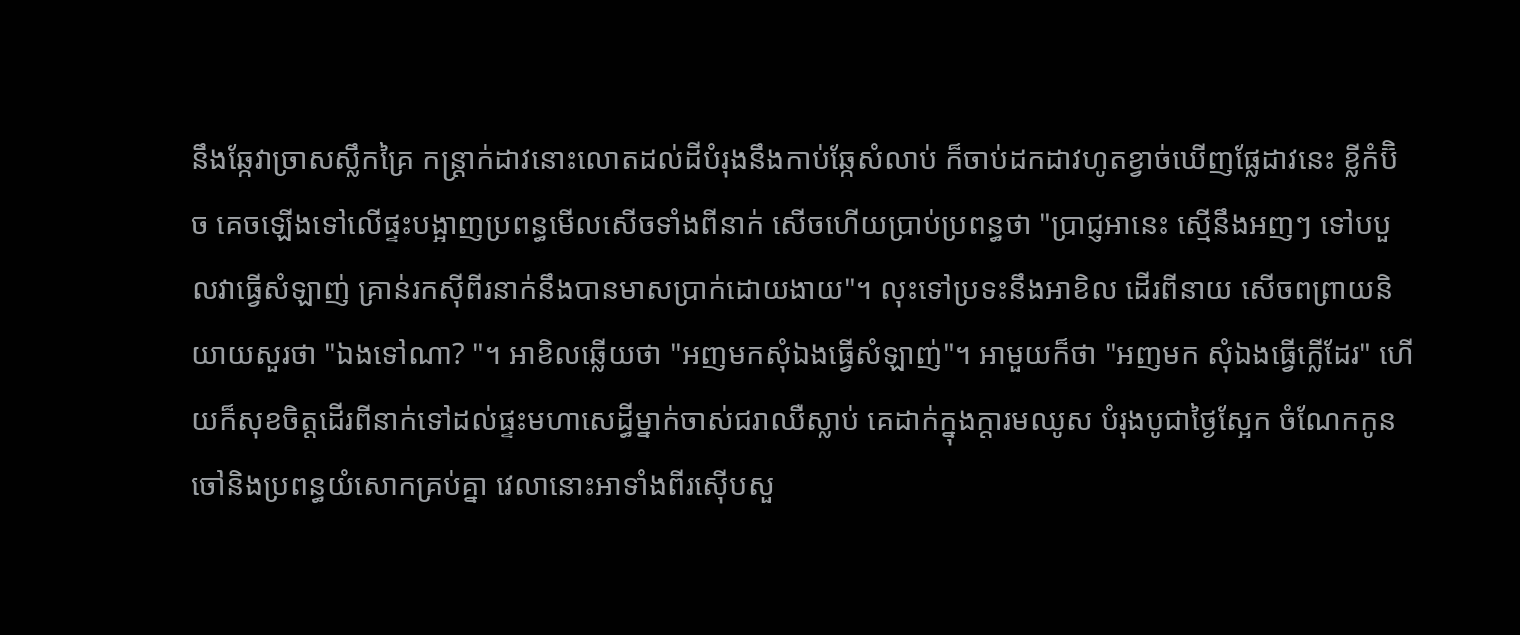នឹងឆែ្កវាច្រាសស្លឹកគ្រៃ កន្រ្តាក់ដាវនោះលោតដល់ដីបំរុងនឹងកាប់ឆែ្កសំលាប់ ក៏ចាប់ដកដាវហូតខ្វាច់ឃើញផែ្លដាវនេះ ខ្លីកំប៊ិច គេចឡើងទៅលើផ្ទះបង្អាញប្រពន្ធមើលសើចទាំងពីនាក់ សើចហើយប្រាប់ប្រពន្ធថា "ប្រាជ្ញអានេះ ស្មើនឹងអញៗ ទៅបបួលវាធ្វើសំឡាញ់ គ្រាន់រកស៊ីពីរនាក់នឹងបានមាសប្រាក់ដោយងាយ"។ លុះទៅប្រទះនឹងអាខិល ដើរពីនាយ សើចពព្រាយនិយាយសួរថា "ឯងទៅណា? "។ អាខិលឆ្លើយថា "អញមកសុំឯងធ្វើសំឡាញ់"។ អាមួយក៏ថា "អញមក សុំឯងធ្វើក្លើដែរ" ហើយក៏សុខចិត្តដើរពីនាក់ទៅដល់ផ្ទះមហាសេដ្ធីម្នាក់ចាស់ជរាឈឺស្លាប់ គេដាក់ក្នុងក្តារមឈូស បំរុងបូជាថៃ្ងសែ្អក ចំណែកកូនចៅនិងប្រពន្ធយំសោកគ្រប់គ្នា វេលានោះអាទាំងពីរស៊ើបសួ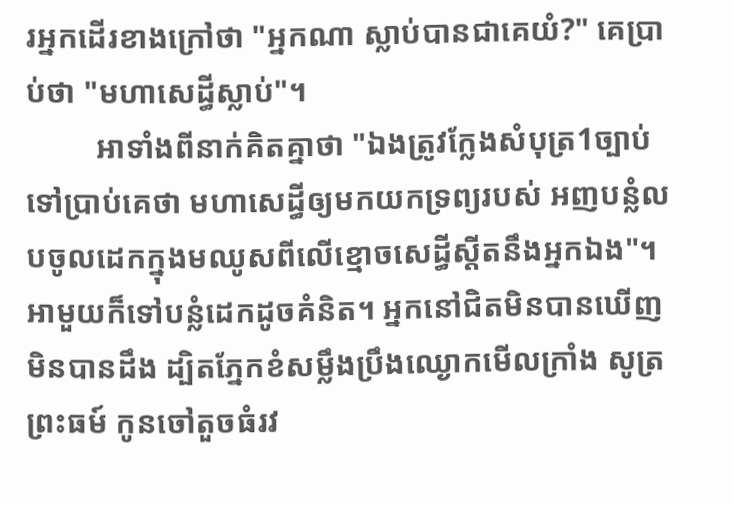រអ្នកដើរខាងក្រៅថា "អ្នកណា ស្លាប់បានជាគេយំ?" គេប្រាប់ថា "មហាសេដ្ធីស្លាប់"។
         អាទាំងពីនាក់គិតគ្នាថា "ឯងត្រូវកែ្លងសំបុត្រ1ច្បាប់ ទៅប្រាប់គេថា មហាសេដ្ធីឲ្យមកយកទ្រព្យរបស់ អញបន្លំលបចូលដេកក្នុងមឈូសពីលើខ្មោចសេដ្ធីស្តីតនឹងអ្នកឯង"។ អាមួយក៏ទៅបន្លំដេកដូចគំនិត។ អ្នកនៅជិតមិនបានឃើញមិនបានដឹង ដ្បិតភែ្នកខំសម្លឹងប្រឹងឈ្ងោកមើលក្រាំង សូត្រព្រះធម៍ កូនចៅតួចធំរវ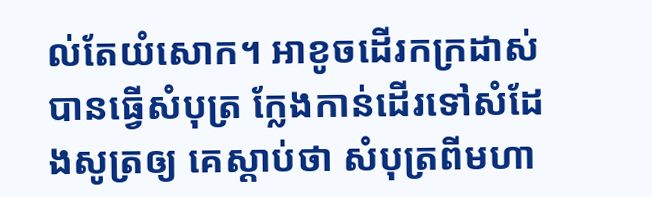ល់តែយំសោក។ អាខូចដើរកក្រដាស់បានធ្វើសំបុត្រ កែ្លងកាន់ដើរទៅសំដែងសូត្រឲ្យ គេស្តាប់ថា សំបុត្រពីមហា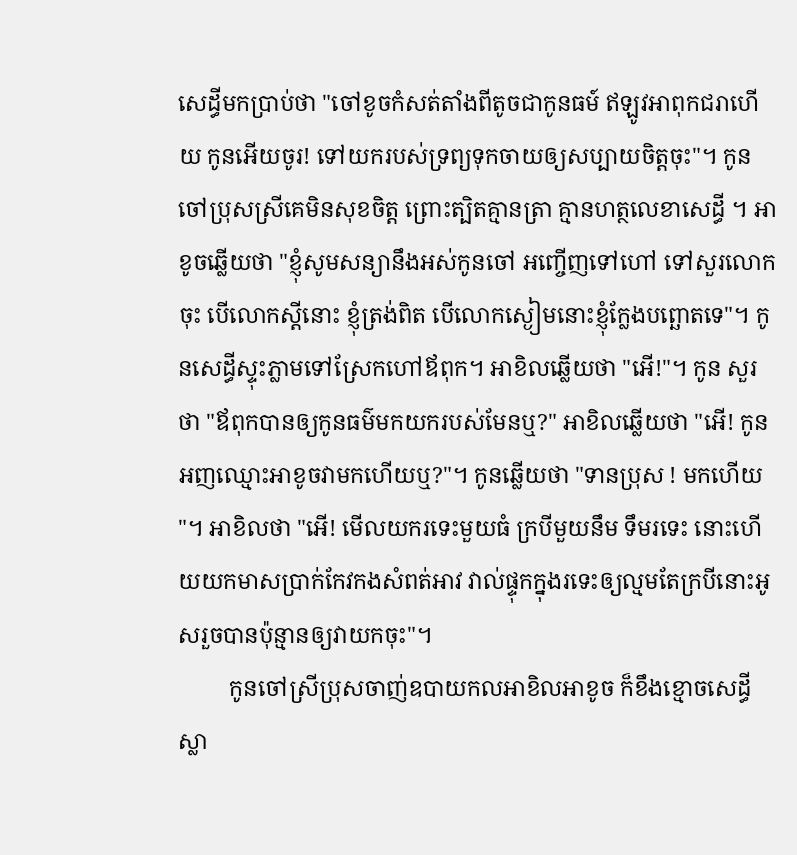សេដ្ធីមកប្រាប់ថា "ចៅខូចកំសត់តាំងពីតូចជាកូនធម៍ ឥឡូវអាពុកជរាហើយ កូនអើយចូរ! ទៅយករបស់ទ្រព្យទុកចាយឲ្យសប្បាយចិត្តចុះ"។ កូនចៅប្រុសស្រីគេមិនសុខចិត្ត ព្រោះត្បិតគ្មានត្រា គ្មានហត្ថលេខាសេដ្ធី ។ អាខូចឆ្លើយថា "ខ្ញុំសូមសន្យានឹងអស់កូនចៅ អញ្ចើញទៅហៅ ទៅសួរលោកចុះ បើលោកស្តីនោះ ខ្ញុំត្រង់ពិត បើលោកស្ងៀមនោះខ្ញុំកែ្លងបព្ឆោតទេ"។ កូនសេដ្ធីស្ទុះភ្លាមទៅស្រែកហៅឪពុក។ អាខិលឆ្លើយថា "អើ!"។ កូន សួរថា "ឪពុកបានឲ្យកូនធម៌‌មកយករបស់មែនឬ?" អាខិលឆ្លើយថា "អើ! កូនអញឈ្មោះអាខូចវាមកហើយឬ?"។ កូនឆ្លើយថា "ទានប្រុស ! មកហើយ "។ អាខិលថា "អើ! មើលយករទេះមួយធំ ក្របីមួយនឹម ទឹមរទេះ នោះហើយយកមាសប្រាក់កែវកងសំពត់អាវ វាល់ផ្ទុកក្នុងរទេះឲ្យល្មមតែក្របីនោះអូសរួចបានប៉ុន្មានឲ្យវាយកចុះ"។
         កូនចៅស្រីប្រុសចាញ់ឧបាយកលអាខិលអាខូច ក៏ខឹងខ្មោចសេដ្ធីស្លា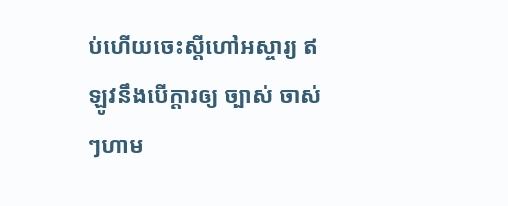ប់ហើយចេះស្តីហៅអស្ចារ្យ ឥឡូវនឹងបើក្តារឲ្យ ច្បាស់ ចាស់ៗហាម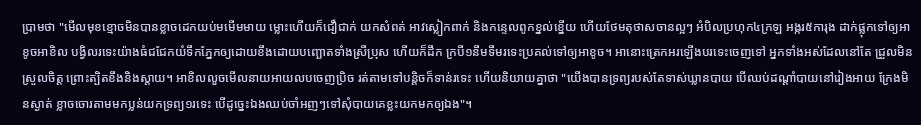ប្រាមថា "មើលមុខខ្មោចមិនបានខ្លាចដេកយប់មមើមមាយ ម្លោះហើយក៏ជឿជាក់ យកសំពត់ អាវស្លៀកពាក់ និងកនេ្ទលពូកខ្នល់ខ្នើយ ហើយថែមតុថាសចានល្អៗ អំបិលប្រហុក៤ក្រឡ អង្ករ៥ការុង ដាក់ផ្លុកទៅឲ្យអាខូចអាខិល បង្វិលរទេះយ៉ាងធំជជែកយំទឹកភែ្នកឲ្យដោយខឹងដោយបញ្ឆោតទាំងស្រីប្រុស ហើយក៏ដឹក ក្របី១នឹមទឹមរទេះប្រគល់ទៅឲ្យអាខូច។ អានោះត្រេកអរឡើងបរទេះចេញទៅ អ្នកទាំងអស់ដែលនៅតែ ជ្រួលមិនស្រួលចិត្ត ព្រោះត្បិតខឹងនិងស្តាយ។ អាខិលលួចមើលនាយអាយលបចេញប្រិច រត់តាមទៅបន្តិចក៏ទាន់រទេះ ហើយនិយាយគ្នាថា "យើងបានទ្រព្យរបស់តែទាស់ឃ្លានបាយ បើឈប់ដណ្តាំបាយនៅរៀងអាយ ក្រែងមិនស្ងាត់ ខ្លាចចោរតាមមកប្លន់យកទ្រព្យ១រទេះ បើដូចេ្នះឯងឈប់ចាំអញៗទៅសុំបាយគេខ្លះយកមកឲ្យឯង"។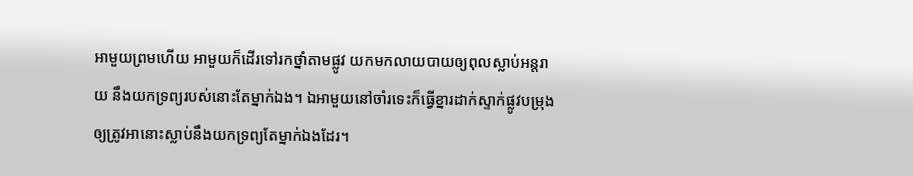អាមួយព្រមហើយ អាមួយក៏ដើរទៅរកថ្នាំតាមផ្លូវ យកមកលាយបាយឲ្យពុលស្លាប់អន្តរាយ នឹងយកទ្រព្យរបស់នោះតែម្នាក់ឯង។ ឯអាមួយនៅចាំរទេះក៏ធ្វើខ្នារដាក់ស្ទាក់ផ្លូវបម្រុងឲ្យត្រូវអានោះស្លាប់នឹងយកទ្រព្យតែម្នាក់ឯងដែរ។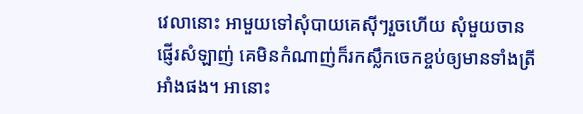វេលានោះ អាមួយទៅសុំបាយគេស៊ីៗរួចហើយ សុំមួយចានផ្ញើរសំឡាញ់ គេមិនកំណាញ់ក៏រកស្លឹកចេកខ្ចប់ឲ្យមានទាំងត្រីអាំងផង។ អានោះ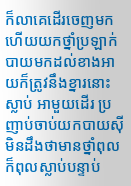ក៏លាគេដើរចេញមក ហើយយកថ្នាំប្រឡាក់បាយមកដល់ខាងអាយក៏ត្រូវនឹងខ្នារនោះស្លាប់ អាមួយដើរ ប្រញាប់ចាប់យកបាយស៊ីមិនដឹងថាមានថ្នាំពុល ក៏ពុលស្លាប់បន្ទាប់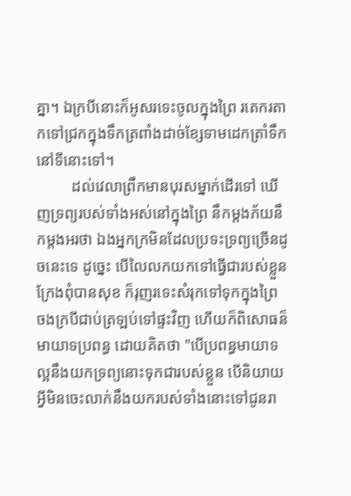គ្នា។ ឯក្របីនោះក៏អូសរទេះចូលក្នុងព្រៃ រតេករតាកទៅជ្រកក្នុងទឹកត្រពាំងដាច់ខែ្សទាមដេកត្រាំទឹកនៅទីនោះទៅ។
         ដល់វេលាព្រឹកមានបុរសម្នាក់ដើរទៅ ឃើញទ្រព្យរបស់ទាំងអស់នៅក្នុងព្រៃ នឹកម្តងភ័យនឹកម្តងអរថា ឯងអ្នកក្រមិនដែលប្រទះទ្រព្យច្រើនដូចនេះទេ ដូចេ្នះ បើលៃលកយកទៅធ្វើជារបស់ខ្លួនក្រែងពុំបានសុខ ក៏រុញរទេះសំរុកទៅទុកក្នុងព្រៃ ចងក្របីជាប់ត្រឡប់ទៅផ្ទះវិញ ហើយក៏ពិសោធន៏មាយាទប្រពន្ធ ដោយគិតថា "បើប្រពន្ធមាយាទល្អនឹងយកទ្រព្យនោះទុកជារបស់ខ្លួន បើនិយាយ អ្វីមិនចេះលាក់នឹងយករបស់ទាំងនោះទៅជូនរា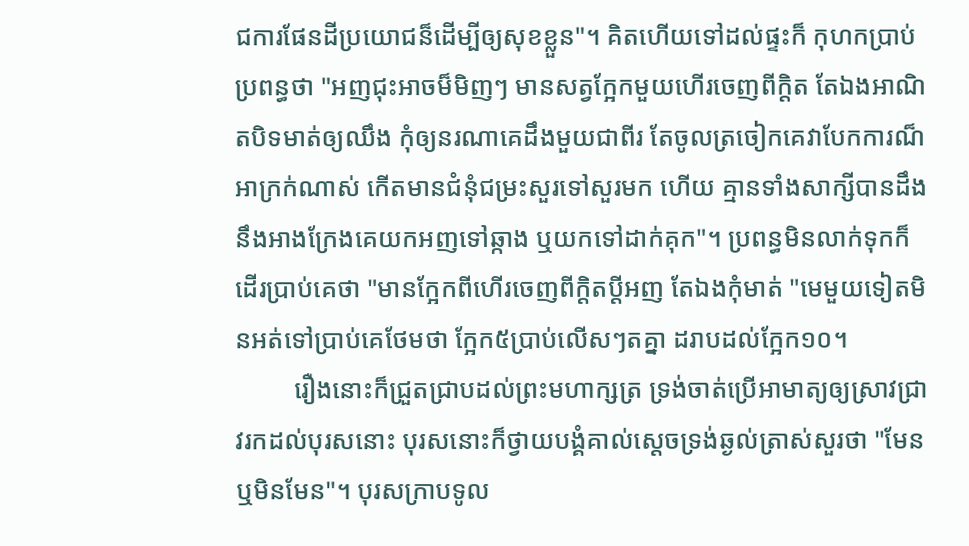ជការផែនដីប្រយោជន៏ដើម្បីឲ្យសុខខ្លួន"។ គិតហើយទៅដល់ផ្ទះក៏ កុហកប្រាប់ប្រពន្ធថា "អញជុះអាចម៏មិញៗ មានសត្វកែ្អកមួយហើរចេញពីក្តិត តែឯងអាណិតបិទមាត់ឲ្យឈឹង កុំឲ្យនរណាគេដឹងមួយជាពីរ តែចូលត្រចៀកគេវាបែកការណ៏អាក្រក់ណាស់ កើតមានជំនុំជម្រះសួរទៅសួរមក ហើយ គ្មានទាំងសាក្សីបានដឹងនឹងអាងក្រែងគេយកអញទៅឆ្កាង ឬយកទៅដាក់គុក"។ ប្រពន្ធមិនលាក់ទុកក៏ដើរប្រាប់គេថា "មានកែ្អកពីហើរចេញពីក្តិតប្តីអញ តែឯងកុំមាត់ "មេមួយទៀតមិនអត់ទៅប្រាប់គេថែមថា កែ្អក៥ប្រាប់លើសៗតគ្នា ដរាបដល់កែ្អក១០។
         រឿងនោះក៏ជ្រួតជ្រាបដល់ព្រះមហាក្សត្រ ទ្រង់ចាត់ប្រើអាមាត្យឲ្យស្រាវជ្រាវរកដល់បុរសនោះ បុរសនោះក៏ថ្វាយបង្គំគាល់សេ្តចទ្រង់ឆ្ងល់ត្រាស់សួរថា "មែនឬមិនមែន"។ បុរសក្រាបទូល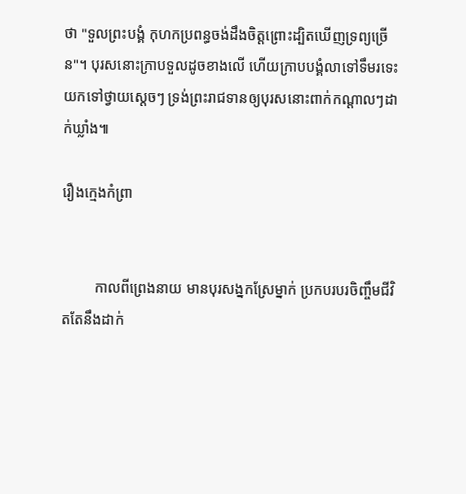ថា "ទួលព្រះបង្គំ កុហកប្រពន្ធចង់ដឹងចិត្តព្រោះដ្បិតឃើញទ្រព្យច្រើន"។ បុរសនោះក្រាបទួលដូចខាងលើ ហើយក្រាបបង្គំលាទៅទឹមរទេះយកទៅថ្វាយសេ្តចៗ ទ្រង់ព្រះរាជទានឲ្យបុរសនោះពាក់កណ្តាលៗដាក់ឃ្លាំង៕

រឿងក្មេងកំព្រា


         កាលពីព្រេងនាយ មានបុរសង្នកស្រែម្នាក់ ប្រកបរបរចិញ្ចឹមជីវិតតែនឹងដាក់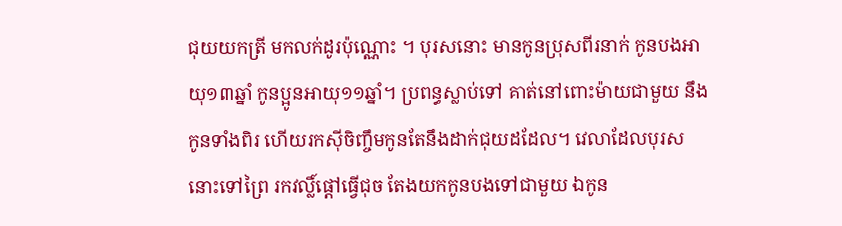ជុយយកត្រី មកលក់ដូរប៉ុណ្ណោះ ។ បុរសនោះ មានកូនប្រុសពីរនាក់ កូនបងអាយុ១៣ឆ្នាំ កូនប្អូនអាយុ១១ឆ្នាំ។ ប្រពន្ធស្លាប់ទៅ គាត់នៅពោះម៉ាយជាមួយ នឹងកូនទាំងពិរ ហើយរកស៊ីចិញ្ចឹមកូនតែនឹងដាក់ជុយដដែល។ វេលាដែលបុរសនោះទៅព្រៃ រកវល្លិ៍ផ្តៅធ្វើជុច តែងយកកូនបងទៅជាមួយ ឯកូន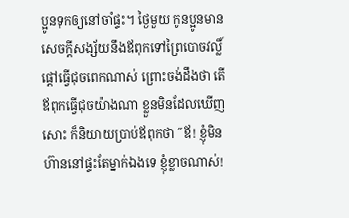ប្អូនទុកឲ្យនៅចាំផ្ទះ។ ថ្ងៃមួយ កូនប្អូនមានសេចក្តីសង្ស័យនឹងឪពុកទៅព្រៃបោចវល្លិ៍ផ្តៅធ្វើជុចពេកណាស់ ព្រោះចង់ដឹងថា តើឪពុកធ្វើជុចយ៉ាងណា ខ្លួនមិនដែលឃើញសោះ ក៏និយាយប្រាប់ឪពុកថា ˝ឪ! ខ្ញុំមិនហ៊ាននៅផ្ទះតែម្នាក់ឯងទេ ខ្ញុំខ្លាចណាស់!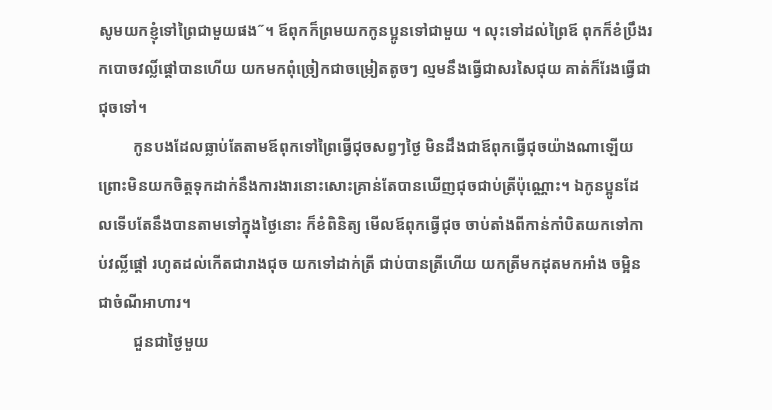សូមយកខ្ញុំទៅព្រៃជាមួយផង˝។ ឪពុកក៏ព្រមយកកូនប្អូនទៅជាមួយ ។ លុះទៅដល់ព្រៃឪ ពុកក៏ខំប្រឹងរកបោចវល្លិ៍ផ្តៅបានហើយ យកមកពុំច្រៀកជាចម្រៀតតូចៗ ល្មមនឹងធ្វើជាសរសៃជុយ គាត់ក៏រែងធ្វើជាជុចទៅ។
         កូនបងដែលធ្លាប់តែតាមឪពុកទៅព្រៃធ្វើជុចសព្វៗថ្ងៃ មិនដឹងជាឪពុកធ្វើជុចយ៉ាងណាឡើយ ព្រោះមិនយកចិត្តទុកដាក់នឹងការងារនោះសោះគ្រាន់តែបានឃើញជុចជាប់ត្រីប៉ុណ្ណោះ។ ឯកូនប្អូនដែលទើបតែនឹងបានតាមទៅក្នុងថ្ងៃនោះ ក៏ខំពិនិត្យ មើលឪពុកធ្វើជុច ចាប់តាំងពីកាន់កាំបិតយកទៅកាប់វល្លិ៍ផ្តៅ រហូតដល់កើតជារាងជុច យកទៅដាក់ត្រី ជាប់បានត្រីហើយ យកត្រីមកដុតមកអាំង ចម្អិនជាចំណីអាហារ។
         ជួនជាថ្ងៃមួយ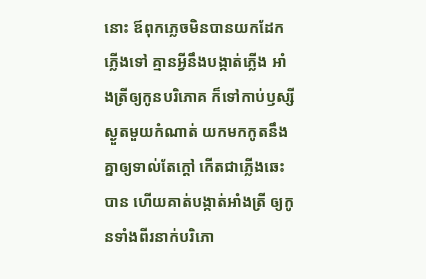នោះ ឪពុកភ្លេចមិនបានយកដែកភ្លើងទៅ គ្មានអ្វីនឹងបង្កាត់ភ្លើង អាំងត្រីឲ្យកូនបរិភោគ ក៏ទៅកាប់ឫស្សីស្ងួតមួយកំណាត់ យកមកកូតនឹងគ្នាឲ្យទាល់តែក្តៅ កើតជាភ្លើងឆេះបាន ហើយគាត់បង្កាត់អាំងត្រី ឲ្យកូនទាំងពីរនាក់បរិភោ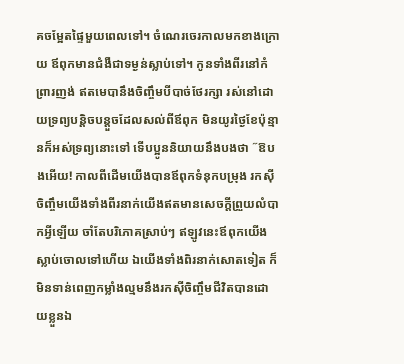គចម្អែតផ្ទៃមួយពេលទៅ។ ចំណេរចេរកាលមកខាងក្រោយ ឪពុកមានជំងឺជាទម្ងន់ស្លាប់ទៅ។ កូនទាំងពីរនៅកំព្រារញង់ ឥតមេបានឹងចិញ្ចឹមបីបាច់ថែរក្សា រស់នៅដោយទ្រព្យបន្តិចបន្តួចដែលសល់ពីឪពុក មិនយូរថ្ងៃខែប៉ុន្មានក៏អស់ទ្រព្យនោះទៅ ទើបប្អូននិយាយនឹងបងថា ˝ឱបងអើយ! កាលពីដើមយើងបានឪពុកទំនុកបម្រុង រកស៊ីចិញ្ចឹមយើងទាំងពីរនាក់យើងឥតមានសេចក្តីព្រួយលំបាកអ្វីឡើយ ចាំតែបរិភោគស្រាប់ៗ ឥឡូវនេះឪពុកយើងស្លាប់ចោលទៅហើយ ឯយើងទាំងពិរនាក់សោតទៀត ក៏មិនទាន់ពេញកម្លាំងល្មមនឹងរកស៊ីចិញ្ចឹមជីវិតបានដោយខ្លួនឯ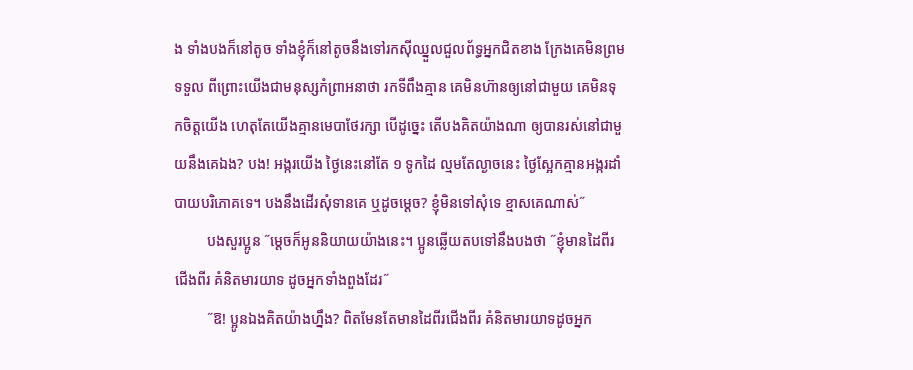ង ទាំងបងក៏នៅតូច ទាំងខ្ញុំក៏នៅតូចនឹងទៅរកស៊ីឈ្នួលជួលព័ទ្ធអ្នកជិតខាង ក្រែងគេមិនព្រមទទួល ពីព្រោះយើងជាមនុស្សកំព្រាអនាថា រកទីពឹងគ្មាន គេមិនហ៊ានឲ្យនៅជាមួយ គេមិនទុកចិត្តយើង ហេតុតែយើងគ្មានមេបាថែរក្សា បើដូច្នេះ តើបងគិតយ៉ាងណា ឲ្យបានរស់នៅជាមួយនឹងគេឯង? បង! អង្ករយើង ថ្ងៃនេះនៅតែ ១ ទូកដៃ ល្មមតែល្ងាចនេះ ថ្ងៃស្អែកគ្មានអង្ករដាំបាយបរិភោគទេ។ បងនឹងដើរសុំទានគេ ឬដូចម្តេច? ខ្ញុំមិនទៅសុំទេ ខ្មាសគេណាស់˝
         បងសួរប្អូន ˝ម្តេចក៏អូននិយាយយ៉ាងនេះ។ ប្អូនឆ្លើយតបទៅនឹងបងថា ˝ខ្ញុំមានដៃពីរជើងពីរ គំនិតមារយាទ ដូចអ្នកទាំងពួងដែរ˝
         ˝ឱ! ប្អូនឯងគិតយ៉ាងហ្នឹង? ពិតមែនតែមានដៃពីរជើងពីរ គំនិតមារយាទដូចអ្នក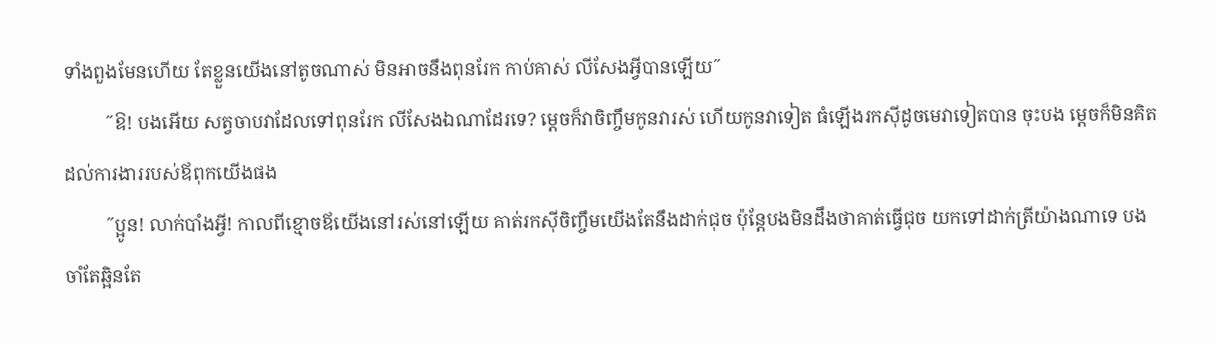ទាំងពួងមែនហើយ តែខ្លួនយើងនៅតូចណាស់ មិនអាចនឹងពុនរែក កាប់គាស់ លីសែងអ្វីបានឡើយ˝
         ˝ឱ! បងអើយ សត្វចាបវាដែលទៅពុនរែក លីសែងឯណាដែរទេ? ម្តេចក៏វាចិញ្ចឹមកូនវារស់ ហើយកូនវាទៀត ធំឡើងរកស៊ីដូចមេវាទៀតបាន ចុះបង ម្តេចក៏មិនគិតដល់ការងាររបស់ឪពុកយើងផង
         ˝ប្អូន! លាក់បាំងអី្វ! កាលពីខ្មោចឪយើងនៅរស់នៅឡើយ គាត់រកស៊ីចិញ្ចឹមយើងតែនឹងដាក់ជុច ប៉ុន្តែបងមិនដឹងថាគាត់ធ្វើជុច យកទៅដាក់ត្រីយ៉ាងណាទេ បងចាំតែឆ្អិនតែ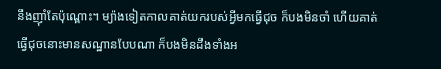នឹងញ៉ាំតែប៉ុណ្ពោះ។ ម្យ៉ាងទៀតកាលគាត់យករបស់អ្វីមកធ្វើជុច ក៏បងមិនចាំ ហើយគាត់ធ្វើជុចនោះមានសណ្ឋានបែបណា ក៏បងមិនដឹងទាំងអ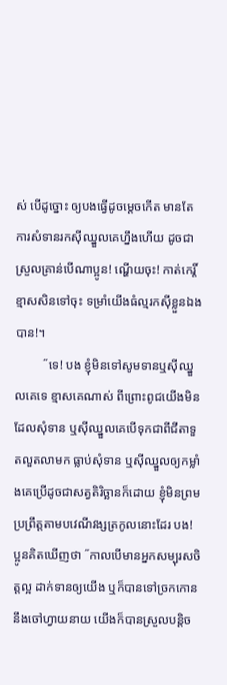ស់ បើដូច្នោះ ឲ្យបងធ្វើដូចម្តេចកើត មានតែការសំទានរកស៊ីឈ្នួលគេហ្នឹងហើយ ដូចជាស្រួលគ្រាន់បើណាប្អូន! ណ្ហើយចុះ! កាត់កេរ្តិ៍ខ្មាសសិនទៅចុះ ទម្រាំយើងធំល្មរកស៊ីខ្លួនឯងបាន!។
         ˝ទេ! បង ខ្ញុំមិនទៅសូមទានឬស៊ីឈ្នួលគេទេ ខ្មាសគេណាស់ ពីព្រោះពូជយើងមិនដែលសុំទាន ឬស៊ីឈ្នួលគេបើទុកជាពីជីតាទួតលួតលាមក ធ្លាប់សុំទាន ឬស៊ីឈ្នួលឲ្យកម្លាំងគេប្រើដូចជាសត្វតិរិច្ឆានក៏ដោយ ខ្ញុំមិនព្រមប្រព្រឹត្តតាមបវេណីវង្សត្រកូលនោះដែរ បង! ប្អូនគិតឃើញថា ˝កាលបើមានអ្នកសម្បុរសចិត្តល្អ ដាក់ទានឲ្យយើង ឬក៏បានទៅច្រកកោននឹងចៅហ្វាយនាយ យើងក៏បានស្រួលបន្តិច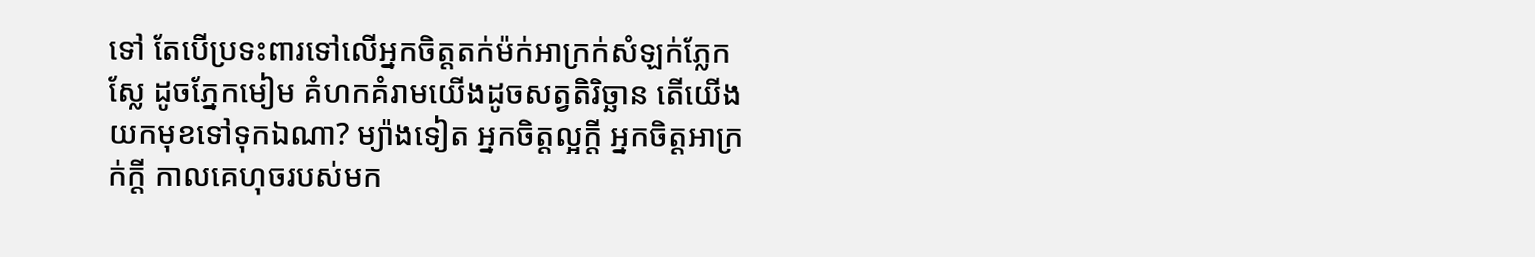ទៅ តែបើប្រទះពារទៅលើអ្នកចិត្តតក់ម៉ក់អាក្រក់សំឡក់ភ្លែកស្លែ ដូចភ្នែកមៀម គំហកគំរាមយើងដូចសត្វតិរិច្ឆាន តើយើងយកមុខទៅទុកឯណា? ម្យ៉ាងទៀត អ្នកចិត្តល្អក្តី អ្នកចិត្តអាក្រក់ក្តី កាលគេហុចរបស់មក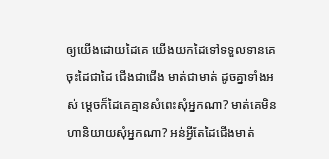ឲ្យយើងដោយដៃគេ យើងយកដៃទៅទទួលទានគេ ចុះដៃជាដៃ ជើងជាជើង មាត់ជាមាត់ ដូចគ្នាទាំងអស់ ម្តេចក៏ដៃគេគ្មានសំពេះសុំអ្នកណា? មាត់គេមិនហានិយាយសុំអ្នកណា? អន់អ្វីតែដៃជើងមាត់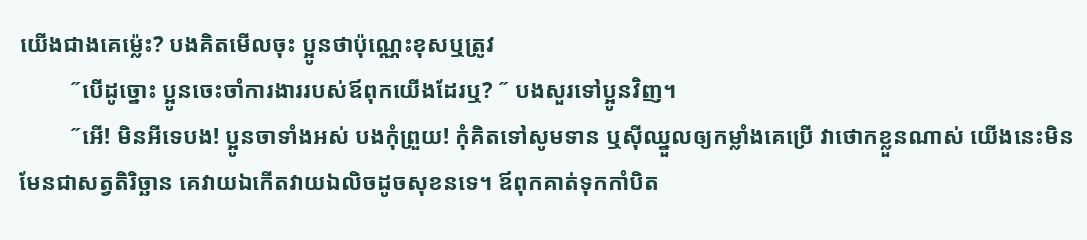យើងជាងគេម្ល៉េះ? បងគិតមើលចុះ ប្អូនថាប៉ុណ្ណេះខុសឬត្រូវ
         ˝បើដូច្នោះ ប្អូនចេះចាំការងាររបស់ឪពុកយើងដែរឬ? ˝ បងសួរទៅប្អូនវិញ។
         ˝អើ! មិនអីទេបង! ប្អូនចាទាំងអស់ បងកុំព្រួយ! កុំគិតទៅសូមទាន ឬស៊ីឈ្នួលឲ្យកម្លាំងគេប្រើ វាថោកខ្លួនណាស់ យើងនេះមិនមែនជាសត្វតិរិច្ឆាន គេវាយឯកើតវាយឯលិចដូចសុខនទេ។ ឪពុកគាត់ទុកកាំបិត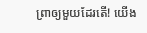ព្រាឲ្យមួយដែរតើ! យើង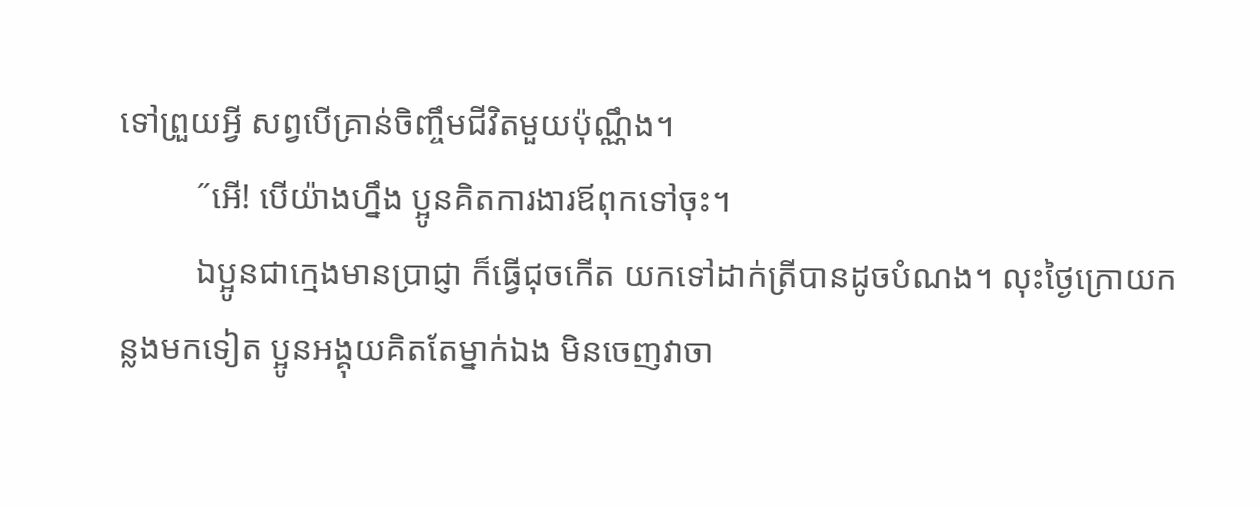ទៅព្រួយអ្វី សព្វបើគ្រាន់ចិញ្ចឹមជីវិតមួយប៉ុណ្ណឹង។
         ˝អើ! បើយ៉ាងហ្នឹង ប្អូនគិតការងារឪពុកទៅចុះ។
         ឯប្អូនជាក្មេងមានប្រាជ្ញា ក៏ធ្វើជុចកើត យកទៅដាក់ត្រីបានដូចបំណង។ លុះថ្ងៃក្រោយកន្លងមកទៀត ប្អូនអង្គុយគិតតែម្នាក់ឯង មិនចេញវាចា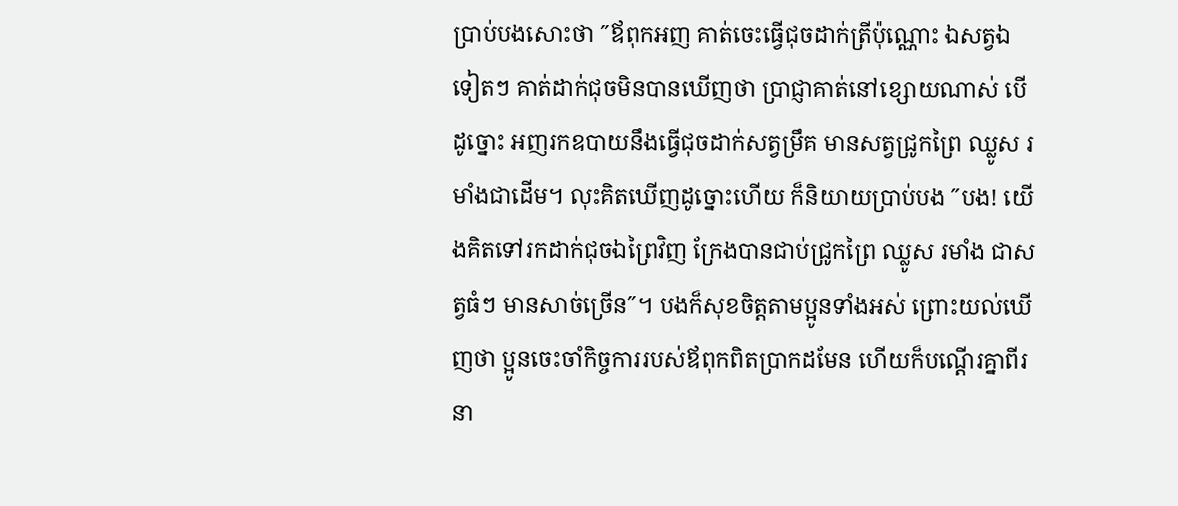ប្រាប់បងសោះថា ˝ឪពុកអញ គាត់ចេះធ្វើជុចដាក់ត្រីប៉ុណ្ណោះ ឯសត្វឯទៀតៗ គាត់ដាក់ជុចមិនបានឃើញថា ប្រាជ្ញាគាត់នៅខ្សោយណាស់ បើដូច្នោះ អញរកឧបាយនឹងធ្វើជុចដាក់សត្វម្រឹគ មានសត្វជ្រូកព្រៃ ឈ្លូស រមាំងជាដើម។ លុះគិតឃើញដូច្នោះហើយ ក៏និយាយប្រាប់បង ˝បង! យើងគិតទៅរកដាក់ជុចឯព្រៃវិញ ក្រែងបានជាប់ជ្រូកព្រៃ ឈ្លូស រមាំង ជាសត្វធំៗ មានសាច់ច្រើន˝។ បងក៏សុខចិត្តតាមប្អូនទាំងអស់ ព្រោះយល់ឃើញថា ប្អូនចេះចាំកិច្ចការរបស់ឪពុកពិតប្រាកដមែន ហើយក៏បណ្តើរគ្នាពីរនា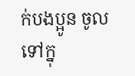ក់បងប្អូន ចូលទៅក្នុ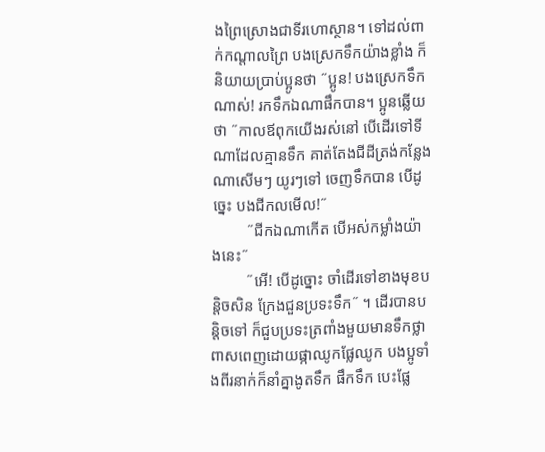ងព្រៃស្រោងជាទីរហោស្ថាន។ ទៅដល់ពាក់កណ្តាលព្រៃ បងស្រេកទឹកយ៉ាងខ្លាំង ក៏និយាយប្រាប់ប្អូនថា ˝ប្អូន! បងស្រេកទឹកណាស់! រកទឹកឯណាផឹកបាន។ ប្អូនឆ្លើយថា ˝កាលឪពុកយើងរស់នៅ បើដើរទៅទីណាដែលគ្មានទឹក គាត់តែងជីដីត្រង់កន្លែងណាសើមៗ យូរៗទៅ ចេញទឹកបាន បើដូច្នេះ បងជីកលមើល!˝
         ˝ជីកឯណាកើត បើអស់កម្លាំងយ៉ាងនេះ˝
         ˝អើ! បើដូច្នោះ ចាំដើរទៅខាងមុខបន្តិចសិន ក្រែងជួនប្រទះទឹក˝ ។ ដើរបានបន្តិចទៅ ក៏ជួបប្រទះត្រពាំងមួយមានទឹកថ្លា ពាសពេញដោយផ្កាឈូកផ្លែឈូក បងប្អូទាំងពីរនាក់ក៏នាំគ្នាងូតទឹក ផឹកទឹក បេះផ្លែ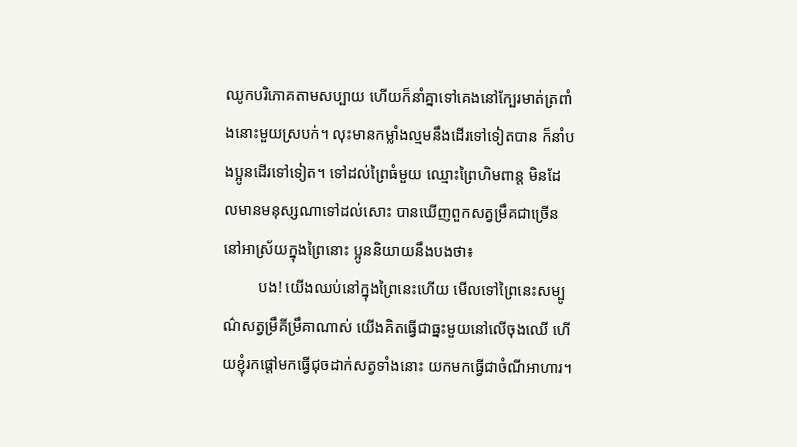ឈូកបរិភោគតាមសប្បាយ ហើយក៏នាំគ្នាទៅគេងនៅក្បែរមាត់ត្រពាំងនោះមួយស្របក់។ លុះមានកម្លាំងល្មមនឹងដើរទៅទៀតបាន ក៏នាំបងប្អូនដើរទៅទៀត។ ទៅដល់ព្រៃធំមួយ ឈ្មោះព្រៃហិមពាន្ត មិនដែលមានមនុស្សណាទៅដល់សោះ បានឃើញពួកសត្វម្រឹគជាច្រើននៅអាស្រ័យក្នុងព្រៃនោះ ប្អូននិយាយនឹងបងថា៖
         បង! យើងឈប់នៅក្នុងព្រៃនេះហើយ មើលទៅព្រៃនេះសម្បូណ៌សត្វម្រឹគីម្រឹគាណាស់ យើងគិតធ្វើជាធ្នះមួយនៅលើចុងឈើ ហើយខ្ញុំរកផ្តៅមកធ្វើជុចដាក់សត្វទាំងនោះ យកមកធ្វើជាចំណីអាហារ។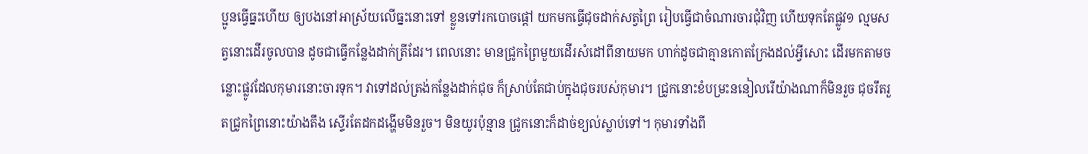ប្អូនធ្វើធ្នះហើយ ឲ្យបងនៅអាស្រ័យលើធ្នះនោះទៅ ខ្លួនទៅរកបោចផ្តៅ យកមកធ្វើជុចដាក់សត្វព្រៃ រៀបធ្វើជាចំណារចារជុំវិញ ហើយទុកតែផ្លូវ១ ល្មមសត្វនោះដើរចូលបាន ដូចជាធ្វើកន្លែងដាក់ត្រីដែរ។ ពេលនោះ មានជ្រូកព្រៃមួយដើរសំដៅពីនាយមក ហាក់ដូចជាគ្មានកោតក្រែងដល់អ្វីសោះ ដើរមកតាមចន្លោះផ្លូវដែលកុមារនោះចារទុក។ វាទៅដល់ត្រង់កន្លែងដាក់ជុច ក៏ស្រាប់តែជាប់ក្នុងជុចរបស់កុមារ។ ជ្រូកនោះខំបម្រះននៀលរើយ៉ាងណាក៏មិនរួច ជុចរឹតរួតជ្រូកព្រៃនោះយ៉ាងតឹង ស្ទើរតែដកដង្ហើមមិនរួច។ មិនយូរប៉ុន្មាន ជ្រូកនោះក៏ដាច់ខ្យល់ស្លាប់ទៅ។ កុមារទាំងពី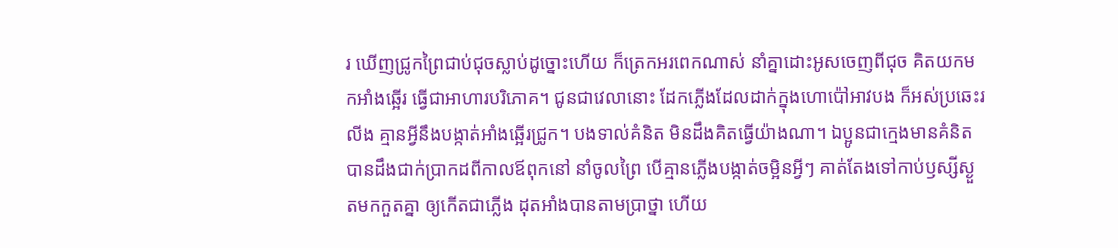រ ឃើញជ្រូកព្រៃជាប់ជុចស្លាប់ដូច្នោះហើយ ក៏ត្រេកអរពេកណាស់ នាំគ្នាដោះអូសចេញពីជុច គិតយកមកអាំងឆ្អើរ ធ្វើជាអាហារបរិភោគ។ ជូនជាវេលានោះ ដែកភ្លើងដែលដាក់ក្នុងហោប៉ៅអាវបង ក៏អស់ប្រឆេះរលីង គ្មានអ្វីនឹងបង្កាត់អាំងឆ្អើរជ្រូក។ បងទាល់គំនិត មិនដឹងគិតធ្វើយ៉ាងណា។ ឯប្អូនជាក្មេងមានគំនិត បានដឹងជាក់ប្រាកដពីកាលឪពុកនៅ នាំចូលព្រៃ បើគ្មានភ្លើងបង្កាត់ចម្អិនអ្វីៗ គាត់តែងទៅកាប់ឫស្សីស្ងួតមកកួតគ្នា ឲ្យកើតជាភ្លើង ដុតអាំងបានតាមប្រាថ្នា ហើយ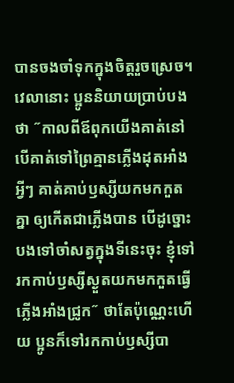បានចងចាំទុកក្នុងចិត្តរួចស្រេច។ វេលានោះ ប្អូននិយាយប្រាប់បងថា ˝កាលពីឪពុកយើងគាត់នៅ បើគាត់ទៅព្រៃគ្មានភ្លើងដុតអាំងអ្វីៗ គាត់គាប់ឫស្សីយកមកកួតគ្នា ឲ្យកើតជាភ្លើងបាន បើដូច្នោះ បងទៅចាំសត្វក្នុងទីនេះចុះ ខ្ញុំទៅរកកាប់ឫស្សីស្ងួតយកមកកួតធ្វើភ្លើងអាំងជ្រូក˝ ថាតែប៉ុណ្ណេះហើយ ប្អូនក៏ទៅរកកាប់ឫស្សីបា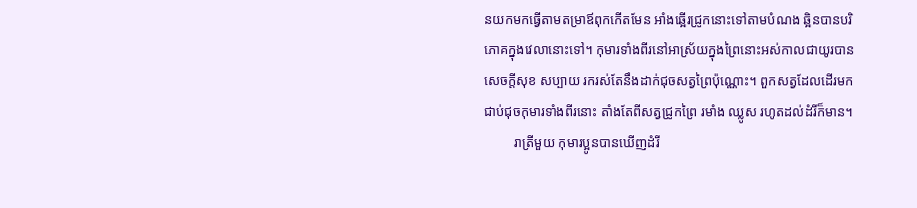នយកមកធ្វើតាមតម្រាឪពុកកើតមែន អាំងឆ្អើរជ្រូកនោះទៅតាមបំណង ឆ្អិនបានបរិភោគក្នុងវេលានោះទៅ។ កុមារទាំងពីរនៅអាស្រ័យក្នុងព្រៃនោះអស់កាលជាយូរបានសេចក្តីសុខ សប្បាយ រករស់តែនឹងដាក់ជុចសត្វព្រៃប៉ុណ្ណោះ។ ពួកសត្វដែលដើរមកជាប់ជុចកុមារទាំងពីរនោះ តាំងតែពីសត្វជ្រូកព្រៃ រមាំង ឈ្លូស រហូតដល់ដំរីក៏មាន។
         រាត្រីមួយ កុមារប្អូនបានឃើញដំរី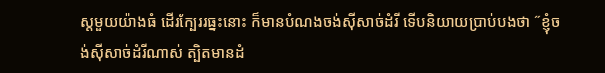ស្តមួយយ៉ាងធំ ដើរក្បែររធ្នះនោះ ក៏មានបំណងចង់ស៊ីសាច់ដំរី ទើបនិយាយប្រាប់បងថា ˝ខ្ញុំចង់ស៊ីសាច់ដំរីណាស់ ត្បិតមានដំ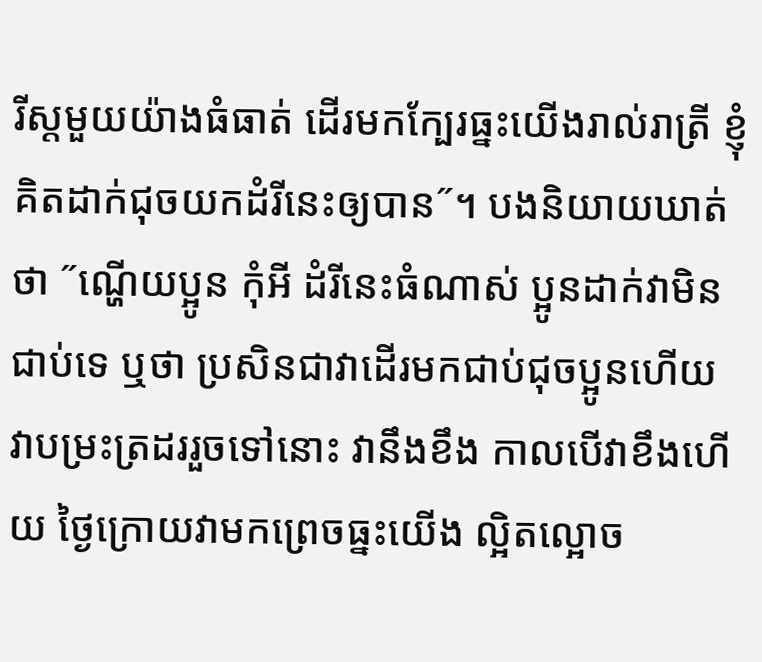រីស្តមួយយ៉ាងធំធាត់ ដើរមកក្បែរធ្នះយើងរាល់រាត្រី ខ្ញុំគិតដាក់ជុចយកដំរីនេះឲ្យបាន˝។ បងនិយាយឃាត់ថា ˝ណ្ហើយប្អូន កុំអី ដំរីនេះធំណាស់ ប្អូនដាក់វាមិនជាប់ទេ ឬថា ប្រសិនជាវាដើរមកជាប់ជុចប្អូនហើយ វាបម្រះត្រដររួចទៅនោះ វានឹងខឹង កាលបើវាខឹងហើយ ថ្ងៃក្រោយវាមកព្រេចធ្នះយើង ល្អិតល្អោច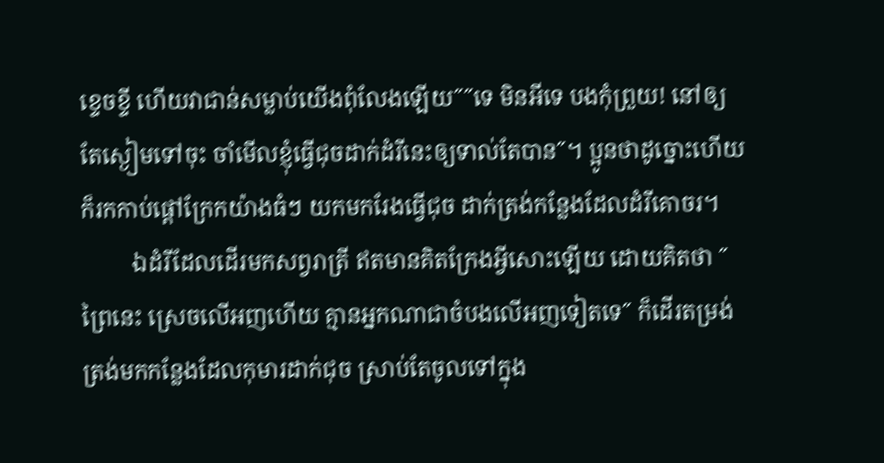ខ្ទេចខ្ទី ហើយវាជាន់សម្លាប់យើងពុំលែងឡើយ˝˝ទេ មិនអីទេ បងកុំព្រួយ! នៅឲ្យតែស្ងៀមទៅចុះ ចាំមើលខ្ញុំធ្វើជុចដាក់ដំរីនេះឲ្យទាល់តែបាន˝។ ប្អូនថាដូច្នោះហើយ ក៏រកកាប់ផ្តៅក្រែកយ៉ាងធំៗ យកមករែងធ្វើជុច ដាក់ត្រង់កន្លែងដែលដំរីគោចរ។
         ឯដំរីដែលដើរមកសព្វរាត្រី ឥតមានគិតក្រែងអ្វីសោះឡើយ ដោយគិតថា ˝ព្រៃនេះ ស្រេចលើអញហើយ គ្មានអ្នកណាជាចំបងលើអញទៀតទេ˝ ក៏ដើរតម្រង់ត្រង់មកកន្លែងដែលកុមារដាក់ជុច ស្រាប់តែចូលទៅក្នុង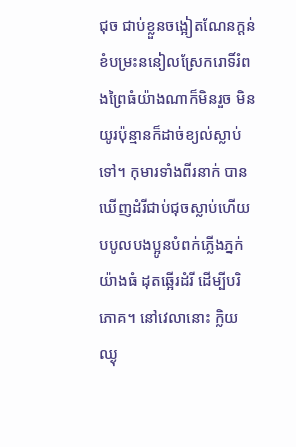ជុច ជាប់ខ្លួនចង្អៀតណែនក្តន់ ខំបម្រះននៀលស្រែករោទិ៍រំពងព្រៃធំយ៉ាងណាក៏មិនរួច មិនយូរប៉ុន្មានក៏ដាច់ខ្យល់ស្លាប់ទៅ។ កុមារទាំងពីរនាក់ បានឃើញដំរីជាប់ជុចស្លាប់ហើយ បបូលបងប្អូនបំពក់ភ្លើងភ្នក់យ៉ាងធំ ដុតឆ្អើរដំរី ដើម្បីបរិភោគ។ នៅវេលានោះ ក្លិយឈ្ងុ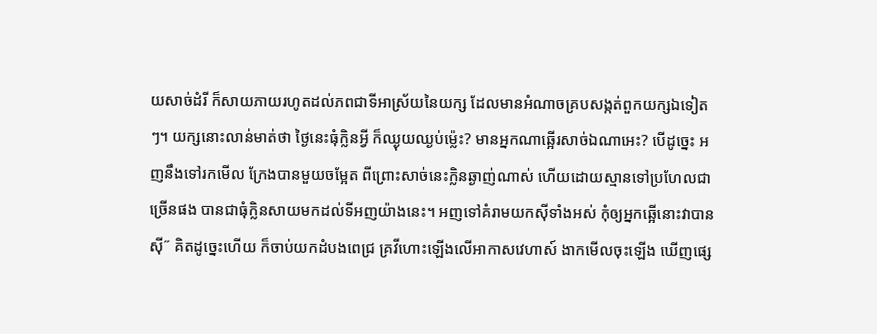យសាច់ដំរី ក៏សាយភាយរហូតដល់ភពជាទីអាស្រ័យនៃយក្ស ដែលមានអំណាចគ្របសង្កត់ពួកយក្សឯទៀតៗ។ យក្សនោះលាន់មាត់ថា ថ្ងៃនេះធុំក្លិនអ្វី ក៏ឈ្ងុយឈ្ងប់ម្ល៉េះ? មានអ្នកណាឆ្អើរសាច់ឯណាអេះ? បើដូច្នេះ អញនឹងទៅរកមើល ក្រែងបានមួយចម្អែត ពីព្រោះសាច់នេះក្លិនឆ្ងាញ់ណាស់ ហើយដោយស្មានទៅប្រហែលជាច្រើនផង បានជាធុំក្លិនសាយមកដល់ទីអញយ៉ាងនេះ។ អញទៅគំរាមយកស៊ីទាំងអស់ កុំឲ្យអ្នកឆ្អើនោះវាបានស៊ី˝ គិតដូច្នេះហើយ ក៏ចាប់យកដំបងពេជ្រ គ្រវីហោះឡើងលើអាកាសវេហាស៍ ងាកមើលចុះឡើង ឃើញផ្សេ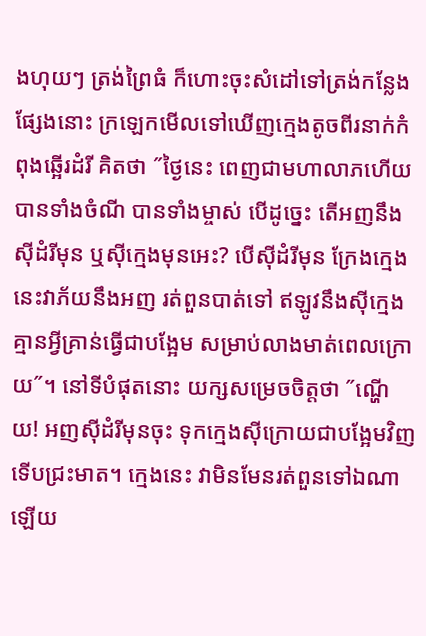ងហុយៗ ត្រង់ព្រៃធំ ក៏ហោះចុះសំដៅទៅត្រង់កន្លែងផ្សែងនោះ ក្រឡេកមើលទៅឃើញក្មេងតូចពីរនាក់កំពុងឆ្អើរដំរី គិតថា ˝ថ្ងៃនេះ ពេញជាមហាលាភហើយ បានទាំងចំណី បានទាំងម្ចាស់ បើដូច្នេះ តើអញនឹងស៊ីដំរីមុន ឬស៊ីក្មេងមុនអេះ? បើស៊ីដំរីមុន ក្រែងក្មេងនេះវាភ័យនឹងអញ រត់ពួនបាត់ទៅ ឥឡូវនឹងស៊ីក្មេង គ្មានអ្វីគ្រាន់ធ្វើជាបង្អែម សម្រាប់លាងមាត់ពេលក្រោយ˝។ នៅទីបំផុតនោះ យក្សសម្រេចចិត្តថា ˝ណ្ហើយ! អញស៊ីដំរីមុនចុះ ទុកក្មេងស៊ីក្រោយជាបង្អែមវិញ ទើបជ្រះមាត។ ក្មេងនេះ វាមិនមែនរត់ពួនទៅឯណាឡើយ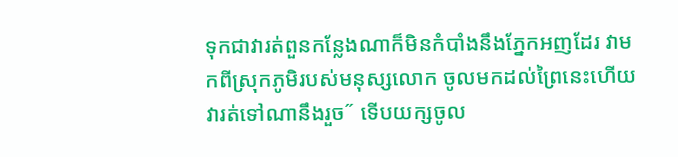ទុកជាវារត់ពួនកន្លែងណាក៏មិនកំបាំងនឹងភ្នែកអញដែរ វាមកពីស្រុកភូមិរបស់មនុស្សលោក ចូលមកដល់ព្រៃនេះហើយ វារត់ទៅណានឹងរួច˝ ទើបយក្សចូល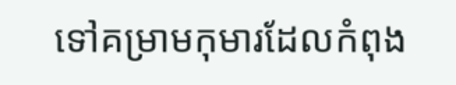ទៅគម្រាមកុមារដែលកំពុង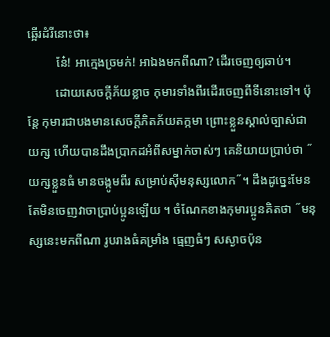ឆ្អើរដំរីនោះថា៖
         នែ៎! អាក្មេងច្រមក់! អាឯងមកពីណា? ដើរចេញឲ្យឆាប់។
         ដោយសេចក្ដីភ័យខ្លាច កុមារទាំងពីរដើរចេញពីទីនោះទៅ។ ប៉ុន្តែ កុមារជាបងមានសេចក្តីភិតភ័យតក្កមា ព្រោះខ្លួនស្គាល់ច្បាស់ជាយក្ស ហើយបានដឹងប្រាកដអំពីសម្នាក់ចាស់ៗ គេនិយាយប្រាប់ថា ˝យក្សខ្លួនធំ មានចង្កូមពីរ សម្រាប់ស៊ីមនុស្សលោក˝។ ដឹងដូច្នេះមែន តែមិនចេញវាចាប្រាប់ប្អូនឡើយ ។ ចំណែកខាងកុមារប្អូនគិតថា ˝មនុស្សនេះមកពីណា រូបរាងធំគម្រាំង ធ្មេញធំៗ សស្ងាចប៉ុន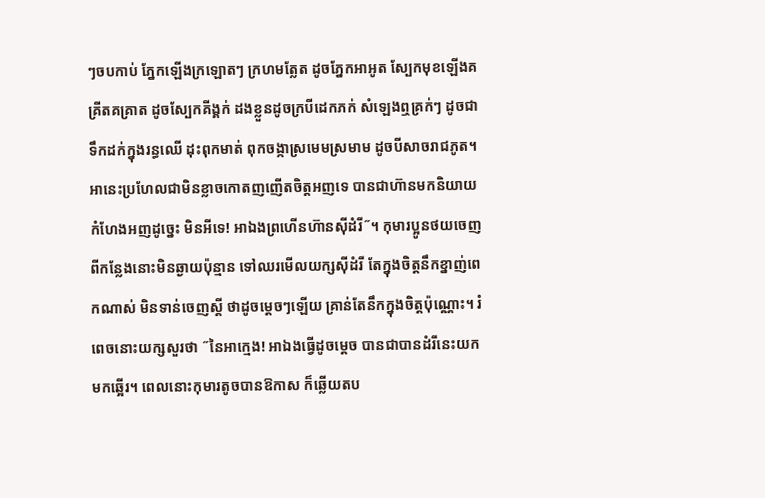ៗចបកាប់ ភ្នែកឡើងក្រឡោតៗ ក្រហមត្លែត ដូចភ្នែកអាអូត ស្បែកមុខឡើងគគ្រីតគគ្រាត ដូចស្បែកគីង្គក់ ដងខ្លួនដូចក្របីដេកភក់ សំឡេងឮគ្រក់ៗ ដូចជាទឹកដក់ក្នុងរន្ធឈើ ដុះពុកមាត់ ពុកចង្កាស្រមេមស្រមាម ដូចបីសាចរាជភូត។ អានេះប្រហែលជាមិនខ្លាចកោតញញើតចិត្តអញទេ បានជាហ៊ានមកនិយាយកំហែងអញដូច្នេះ មិនអីទេ! អាឯងព្រហើនហ៊ានស៊ីដំរី˝។ កុមារប្អូនថយចេញពីកន្លែងនោះមិនឆ្ងាយប៉ុន្មាន ទៅឈរមើលយក្សស៊ីដំរី តែក្នុងចិត្តនឹកខ្នាញ់ពេកណាស់ មិនទាន់ចេញស្តី ថាដូចម្តេចៗឡើយ គ្រាន់តែនឹកក្នុងចិត្តប៉ុណ្ណោះ។ រំពេចនោះយក្សសួរថា ˝នៃអាក្មេង! អាឯងធ្វើដូចម្តេច បានជាបានដំរីនេះយកមកឆ្អើរ។ ពេលនោះកុមារតូចបានឱកាស ក៏ឆ្លើយតប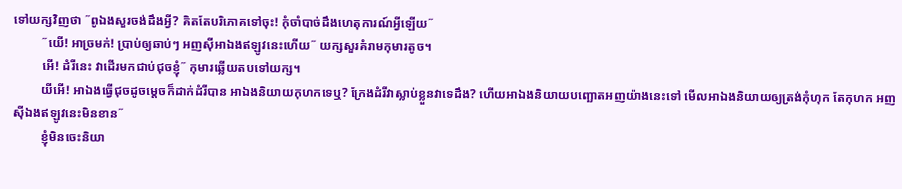ទៅយក្សវិញថា ˝ពូឯងសួរចង់ដឹងអ្វី? គិតតែបរិភោគទៅចុះ! កុំចាំបាច់ដឹងហេតុការណ៍អ្វីឡើយ˝
         ˝យើ! អាច្រមក់! ប្រាប់ឲ្យឆាប់ៗ អញស៊ីអាឯងឥឡូវនេះហើយ˝ យក្សសួរគំរាមកុមារតូច។
         អើ! ដំរីនេះ វាដើរមកជាប់ជុចខ្ញុំ˝ កុមារឆ្លើយតបទៅយក្ស។
         យីអើ! អាឯងធ្វើជុចដូចម្តេចក៏ដាក់ដំរីបាន អាឯងនិយាយកុហកទេឬ? ក្រែងដំរីវាស្លាប់ខ្លួនវាទេដឹង? ហើយអាឯងនិយាយបញ្ឆោតអញយ៉ាងនេះទៅ មើលអាឯងនិយាយឲ្យត្រង់កុំហុក តែកុហក អញស៊ីឯងឥឡូវនេះមិនខាន˝
         ខ្ញុំមិនចេះនិយា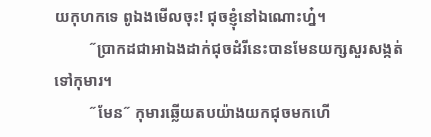យកុហកទេ ពូឯងមើលចុះ! ជុចខ្ញុំនៅឯណោះហ្ន៎។
         ˝ប្រាកដជាអាឯងដាក់ជុចដំរីនេះបានមែនយក្សសួរសង្កត់ទៅកុមារ។
         ˝មែន˝ កុមារឆ្លើយតបយ៉ាងយកជុចមកហើ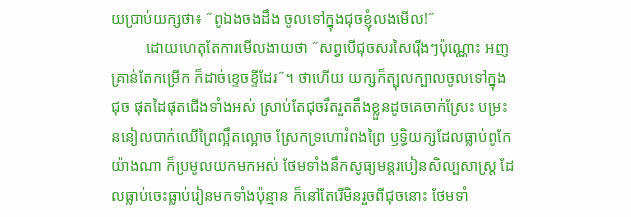យប្រាប់យក្សថា៖ ˝ពូឯងចងដឹង ចូលទៅក្នុងជុចខ្ញុំលងមើល!˝
         ដោយហេតុតែការមើលងាយថា ˝សព្វបើជុចសរសៃរ៉ើងៗប៉ុណ្ណោះ អញគ្រាន់តែកម្រើក ក៏ដាច់ខ្ទេចខ្ទីដែរ˝។ ថាហើយ យក្សក៏ត្បុលក្បាលចូលទៅក្នុងជុច ផុតដៃផុតជើងទាំងអស់ ស្រាប់តែជុចរឹតរួតតឹងខ្លួនដូចគេចាក់ស្រែះ បម្រះននៀលបាក់ឈើព្រៃល្អឹតល្អោច ស្រែកទ្រហោរំពងព្រៃ ឫទ្ធិយក្សដែលធ្លាប់ពូកែយ៉ាងណា ក៏ប្រមូលយកមកអស់ ថែមទាំងនឹកសូធ្យមន្តរបៀនសិល្បសាស្រ្ត ដែលធ្លាប់ចេះធ្លាប់រៀនមកទាំងប៉ុន្មាន ក៏នៅតែរើមិនរួចពីជុចនោះ ថែមទាំ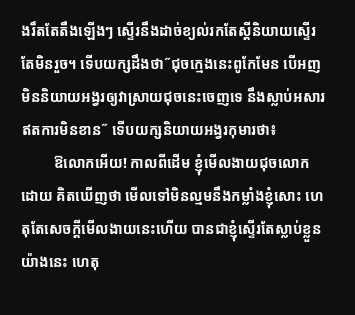ងរឹតតែតឹងឡើងៗ ស្ទើរនឹងដាច់ខ្យល់រកតែស្តីនិយាយស្ទើរតែមិនរួច។ ទើបយក្សដឹងថា˝ជុចក្មេងនេះពូកែមែន បើអញមិននិយាយអង្វរឲ្យវាស្រាយជុចនេះចេញទេ នឹងស្លាប់អសារឥតការមិនខាន˝ ទើបយក្សនិយាយអង្វរកុមារថា៖
         ឱលោកអើយ! កាលពីដើម ខ្ញុំមើលងាយជុចលោកដោយ គិតឃើញថា មើលទៅមិនល្មមនឹងកម្លាំងខ្ញុំសោះ ហេតុតែសេចក្តីមើលងាយនេះហើយ បានជាខ្ញុំស្ទើរតែស្លាប់ខ្លួនយ៉ាងនេះ ហេតុ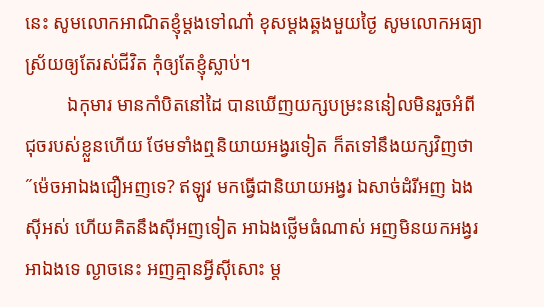នេះ សូមលោកអាណិតខ្ញុំម្តងទៅណា៎ ខុសម្តងឆ្គងមួយថ្ងៃ សូមលោកអធ្យាស្រ័យឲ្យតែរស់ជីវិត កុំឲ្យតែខ្ញុំស្លាប់។
         ឯកុមារ មានកាំបិតនៅដៃ បានឃើញយក្សបម្រះននៀលមិនរួចអំពីជុចរបស់ខ្លួនហើយ ថែមទាំងឮនិយាយអង្វរទៀត ក៏តទៅនឹងយក្សវិញថា ˝ម៉េចអាឯងជឿអញទេ? ឥឡូវ មកធ្វើជានិយាយអង្វរ ឯសាច់ដំរីអញ ឯងស៊ីអស់ ហើយគិតនឹងស៊ីអញទៀត អាឯងថ្លើមធំណាស់ អញមិនយកអង្វរអាឯងទេ ល្ងាចនេះ អញគ្មានអ្វីស៊ីសោះ ម្ត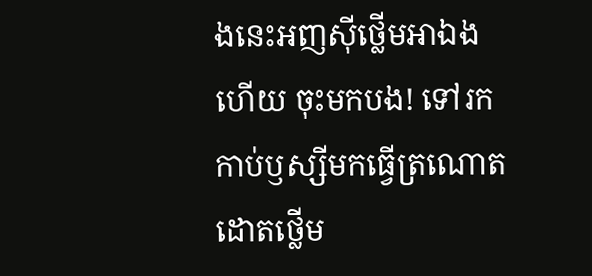ងនេះអញស៊ីថ្លើមអាឯងហើយ ចុះមកបង! ទៅរកកាប់ឫស្សីមកធ្វើត្រណោត ដោតថើ្លម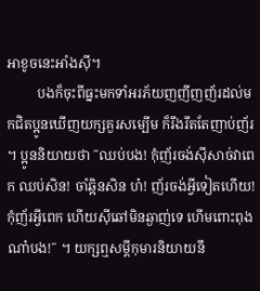អាខូចនេះអាំងស៊ី។
         បងក៏ចុះពីធ្នះមកទាំអរភ័យញញីញញ័រដល់មកជិតប្អូនឃើញយក្សគួរសម្បើម ក៏រឹងរឹតតែញាប់ញ័រ ។ ប្អូននិយាយថា ˝ឈប់បង! កុំញ័រចង់ស៊ីសាច់វាពេក ឈប់សិន! ចាំឆ្អិនសិន ហ៎! ញ័រចង់អ្វីទៀតហើយ! កុំញ័រអ្វីពេក ហើយស៊ីឆៅមិនឆ្ងាញ់ទេ ហើមពោះពុងណា៎បង!˝ ។ យក្សឮសម្តីកុមារនិយាយនឹ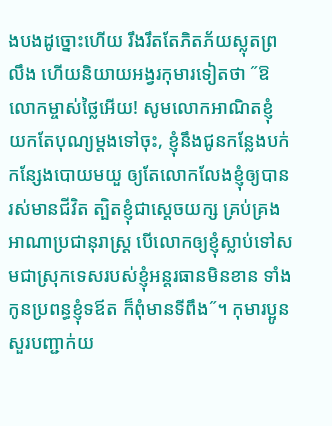ងបងដូច្នោះហើយ រឹងរឹតតែភិតភ័យស្លុតព្រលឹង ហើយនិយាយអង្វរកុមារទៀតថា ˝ឱលោកម្ចាស់ថ្លៃអើយ! សូមលោកអាណិតខ្ញុំ យកតែបុណ្យម្តងទៅចុះ, ខ្ញុំនឹងជូនកន្លែងបក់កន្សែងបោយមយួ ឲ្យតែលោកលែងខ្ញុំឲ្យបានរស់មានជីវិត ត្បិតខ្ញុំជាស្តេចយក្ស គ្រប់គ្រងអាណាប្រជានុរាស្រ្ត បើលោកឲ្យខ្ញុំស្លាប់ទៅសមជាស្រុកទេសរបស់ខ្ញុំអន្តរធានមិនខាន ទាំងកូនប្រពន្ធខ្ញុំទឪត ក៏ពុំមានទីពឹង˝។ កុមារប្អូនសួរបញ្ជាក់យ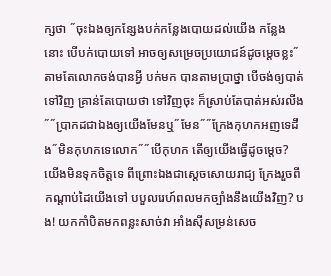ក្សថា ˝ចុះឯងឲ្យកន្សែងបក់កន្លែងបោយដល់យើង កន្លែងនោះ បើបក់បោយទៅ អាចឲ្យសម្រេចប្រយោជន៍ដូចម្តេចខ្លះ˝តាមតែលោកចង់បានអ្វី បក់មក បានតាមប្រាថ្នា បើចង់ឲ្យបាត់ទៅវិញ គ្រាន់តែបោយថា ទៅវិញចុះ ក៏ស្រាប់តែបាត់អស់រលីង˝˝ប្រាកដជាឯងឲ្យយើងមែនឬ˝មែន˝˝ក្រែងកុហកអញទេដឹង˝មិនកុហកទេលោក˝˝បើកុហក តើឲ្យយើងធ្វើដូចម្តេច? យើងមិនទុកចិត្តទេ ពីព្រោះឯងជាស្តេចសោយរាជ្យ ក្រែងរួចពីកណ្តាប់ដៃយើងទៅ បបួលរេហ៍ពលមកច្បាំងនឹងយើងវិញ? បង! យកកាំបិតមកពន្លះសាច់វា អាំងស៊ីសម្រន់សេច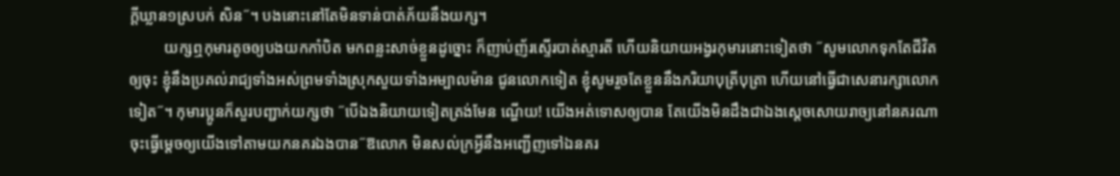ក្តីឃ្លាន១ស្របក់ សិន˝។ បងនោះនៅតែមិនទាន់បាត់ភ័យនឹងយក្ស។
         យក្សឮកុមារតូចឲ្យបងយកកាំបិត មកពន្លះសាច់ខ្លួនដូច្នោះ ក៏ញាប់ញ័រស្ទើរបាត់ស្មារតី ហើយនិយាយអង្វរកុមារនោះទៀតថា ˝សូមលោកទុកតែជីវិតឲ្យចុះ ខ្ញុំនឹងប្រគល់រាជ្យទាំងអស់ព្រមទាំងស្រុកសួយទាំងអម្បាលម៉ាន ជូនលោកទៀត ខ្ញុំសូមរួចតែខ្លួននឹងភរិយាបុត្រីបុត្រា ហើយនៅធ្វើជាសេនារក្សាលោកទៀត˝។ កុមារប្អូនក៏សួរបញ្ជាក់យក្សថា ˝បើឯងនិយាយទៀតត្រង់មែន ណ្ហើយ! យើងអត់ទោសឲ្យបាន តែយើងមិនដឹងជាឯងស្តេចសោយរាច្យនៅនគរណា ចុះធ្វើម្តេចឲ្យយើងទៅតាមយកនគរឯងបាន˝ឱលោក មិនសល់ក្រអ្វីនឹងអញ្ជើញទៅឯនគរ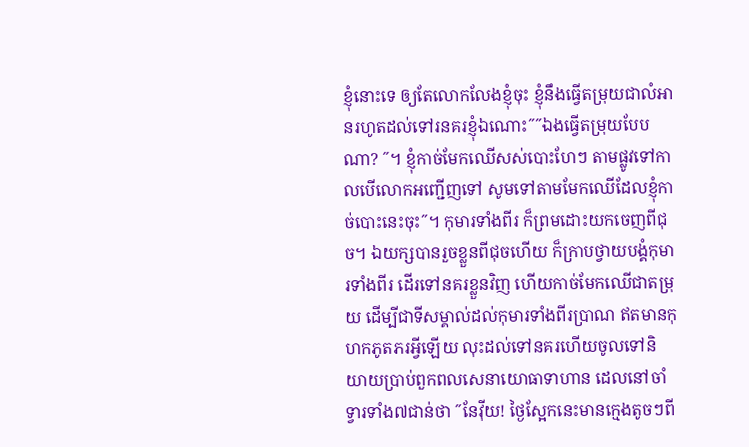ខ្ញុំនោះទេ ឲ្យតែលោកលែងខ្ញុំចុះ ខ្ញុំនឹងធ្វើតម្រុយជាលំអានរហូតដល់ទៅរនគរខ្ញុំឯណោះ˝˝ឯងធ្វើតម្រុយបែបណា? ˝។ ខ្ញុំកាច់មែកឈើសស់បោះហែៗ តាមផ្លូវទៅកាលបើលោកអញ្ជើញទៅ សូមទៅតាមមែកឈើដែលខ្ញុំកាច់បោះនេះចុះ˝។ កុមារទាំងពីរ ក៏ព្រមដោះយកចេញពីជុច។ ឯយក្សបានរួចខ្លួនពីជុចហើយ ក៏ក្រាបថ្វាយបង្គំកុមារទាំងពីរ ដើរទៅនគរខ្លួនវិញ ហើយកាច់មែកឈើជាតម្រុយ ដើម្បីជាទីសម្គាល់ដល់កុមារទាំងពីរប្រាណ ឥតមានកុហកភូតភរអ្វីឡើយ លុះដល់ទៅនគរហើយចូលទៅនិយាយប្រាប់ពួកពលសេនាយោធាទាហាន ដេលនៅចាំទ្វារទាំង៧ជាន់ថា ˝នែវ៉ីយ! ថ្ងៃស្អែកនេះមានក្មេងតូចៗពី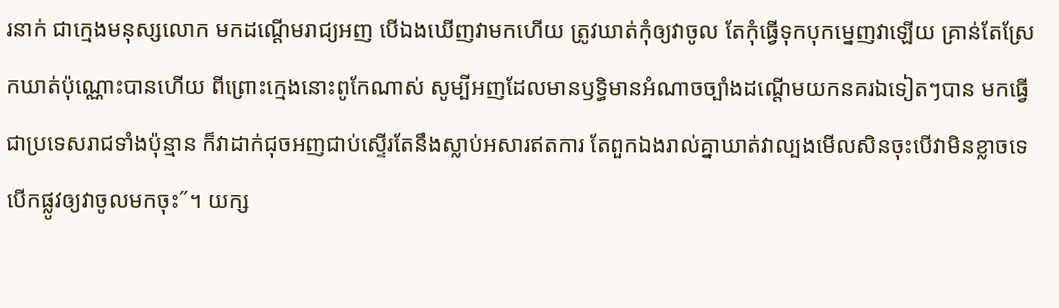រនាក់ ជាក្មេងមនុស្សលោក មកដណ្តើមរាជ្យអញ បើឯងឃើញវាមកហើយ ត្រូវឃាត់កុំឲ្យវាចូល តែកុំធ្វើទុកបុកម្នេញវាឡើយ គ្រាន់តែស្រែកឃាត់ប៉ុណ្ណោះបានហើយ ពីព្រោះក្មេងនោះពូកែណាស់ សូម្បីអញដែលមានឫទ្ធិមានអំណាចច្បាំងដណ្តើមយកនគរឯទៀតៗបាន មកធ្វើជាប្រទេសរាជទាំងប៉ុន្មាន ក៏វាដាក់ជុចអញជាប់ស្ទើរតែនឹងស្លាប់អសារឥតការ តែពួកឯងរាល់គ្នាឃាត់វាល្បងមើលសិនចុះបើវាមិនខ្លាចទេ បើកផ្លូវឲ្យវាចូលមកចុះ˝។ យក្ស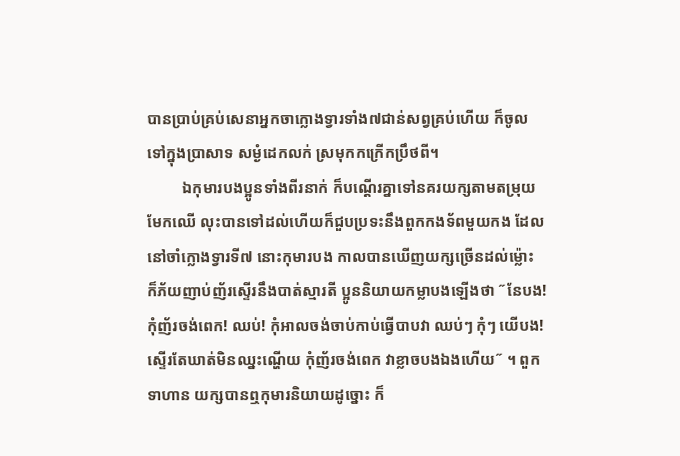បានប្រាប់គ្រប់សេនាអ្នកចាក្លោងទ្វារទាំង៧ជាន់សព្វគ្រប់ហើយ ក៏ចូលទៅក្នុងប្រាសាទ សម្ងំដេកលក់ ស្រមុកកក្រើកប្រឹថពី។
         ឯកុមារបងប្អូនទាំងពីរនាក់ ក៏បណ្តើរគ្នាទៅនគរយក្សតាមតម្រុយមែកឈើ លុះបានទៅដល់ហើយក៏ជួបប្រទះនឹងពួកកងទ័ពមួយកង ដែលនៅចាំក្លោងទ្វារទី៧ នោះកុមារបង កាលបានឃើញយក្សច្រើនដល់ម្ល៉ោះ ក៏ភ័យញាប់ញ័រស្ទើរនឹងបាត់ស្មារតី ប្អូននិយាយកម្លាបងឡើងថា ˝នែបង! កុំញ័រចង់ពេក! ឈប់! កុំអាលចង់ចាប់កាប់ធ្វើបាបវា ឈប់ៗ កុំៗ យើបង! ស្ទើរតែឃាត់មិនឈ្នះណ្ហើយ កុំញ័រចង់ពេក វាខ្លាចបងឯងហើយ˝ ។ ពួកទាហាន យក្សបានឮកុមារនិយាយដូច្នោះ ក៏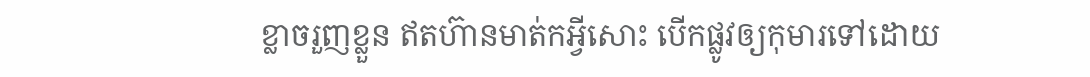ខ្លាចរួញខ្លួន ឥតហ៊ានមាត់កអ្វីសោះ បើកផ្លូវឲ្យកុមារទៅដោយ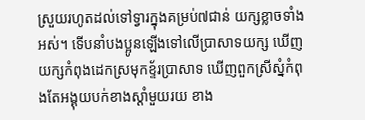ស្រួយរហូតដល់ទៅទ្វារក្នុងគម្រប់៧ជាន់ យក្សខ្លាចទាំងអស់។ ទើបនាំបងប្អូនឡើងទៅលើប្រាសាទយក្ស ឃើញយក្សកំពុងដេកស្រមុកខ្ទ័រប្រាសាទ ឃើញពួកស្រីស្នំកំពុងតែអង្គុយបក់ខាងស្តាំមួយរយ ខាង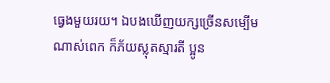ធ្វេងមួយរយ។ ឯបងឃើញយក្សច្រើនសម្បើមណាស់ពេក ក៏ភ័យស្លុតស្មារតី ប្អូន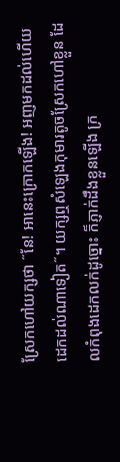ស្រែកហៅយក្សថា ˝នែ! អានេះក្រោកឡើង! អញមកដល់ហើយដេកដល់ណាទៀត˝។ យក្សឮសំឡេងកុមារតូចស្រែកហៅខ្លួន ដែលកំពុងដេកលក់ដូច្នោះ ក៏ភ្ញាក់ដឹងខ្លួនឡើង ក្រ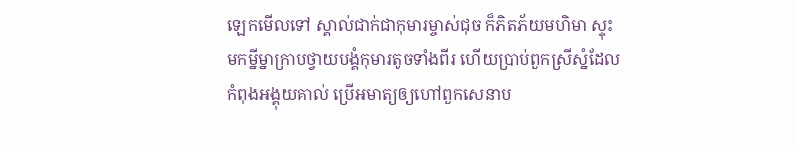ឡេកមើលទៅ ស្គាល់ជាក់ជាកុមារម្ចាស់ជុច ក៏ភិតភ័យមហិមា ស្ទុះមកម្នីម្នាក្រាបថ្វាយបង្គំកុមារតូចទាំងពីរ ហើយប្រាប់ពួកស្រីស្នំដែលកំពុងអង្គុយគាល់ ប្រើអមាត្យឲ្យហៅពួកសេនាប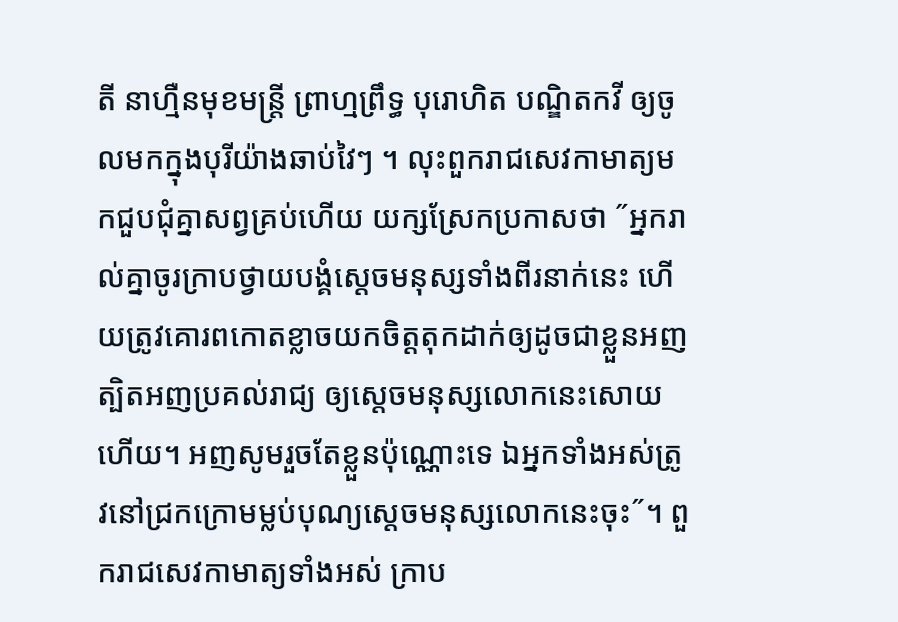តី នាហ្មឺនមុខមន្រ្តី ព្រាហ្មព្រឹទ្ធ បុរោហិត បណ្ឌិតកវី ឲ្យចូលមកក្នុងបុរីយ៉ាងឆាប់វៃៗ ។ លុះពួករាជសេវកាមាត្យមកជួបជុំគ្នាសព្វគ្រប់ហើយ យក្សស្រែកប្រកាសថា ˝អ្នករាល់គ្នាចូរក្រាបថ្វាយបង្គំស្តេចមនុស្សទាំងពីរនាក់នេះ ហើយត្រូវគោរពកោតខ្លាចយកចិត្តតុកដាក់ឲ្យដូចជាខ្លួនអញ ត្បិតអញប្រគល់រាជ្យ ឲ្យស្តេចមនុស្សលោកនេះសោយហើយ។ អញសូមរួចតែខ្លួនប៉ុណ្ណោះទេ ឯអ្នកទាំងអស់ត្រូវនៅជ្រកក្រោមម្លប់បុណ្យស្តេចមនុស្សលោកនេះចុះ˝។ ពួករាជសេវកាមាត្យទាំងអស់ ក្រាប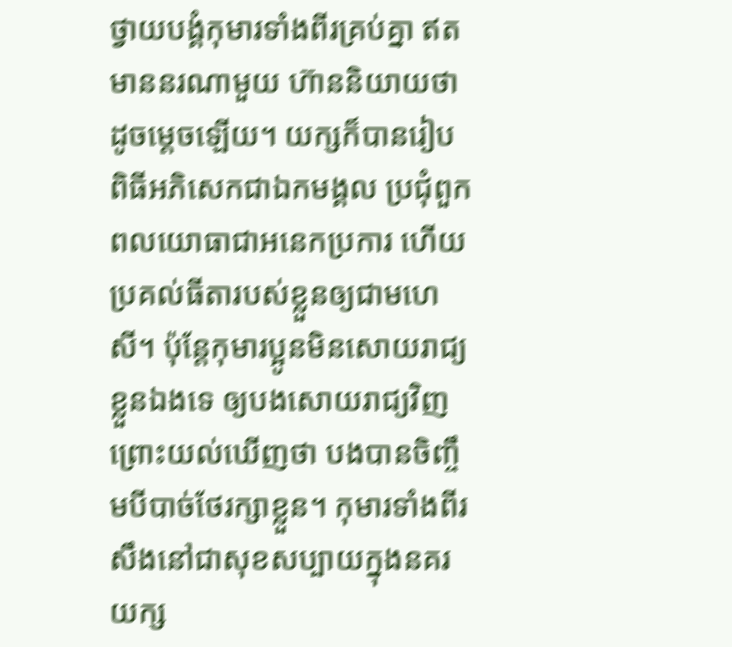ថ្វាយបង្គំកុមារទាំងពីរគ្រប់គ្នា ឥតមាននរណាមួយ ហ៊ាននិយាយថាដូចម្តេចឡើយ។ យក្សក៏បានរៀបពិធីអភិសេកជាឯកមង្គល ប្រជុំពួកពលយោធាជាអនេកប្រការ ហើយប្រគល់ធីតារបស់ខ្លួនឲ្យជាមហេសី។ ប៉ុន្តែកុមារប្អូនមិនសោយរាជ្យខ្លួនឯងទេ ឲ្យបងសោយរាជ្យវិញ ព្រោះយល់ឃើញថា បងបានចិញ្ចឹមបីបាច់ថែរក្សាខ្លួន។ កុមារទាំងពីរ សឹងនៅជាសុខសប្បាយក្នុងនគរយក្ស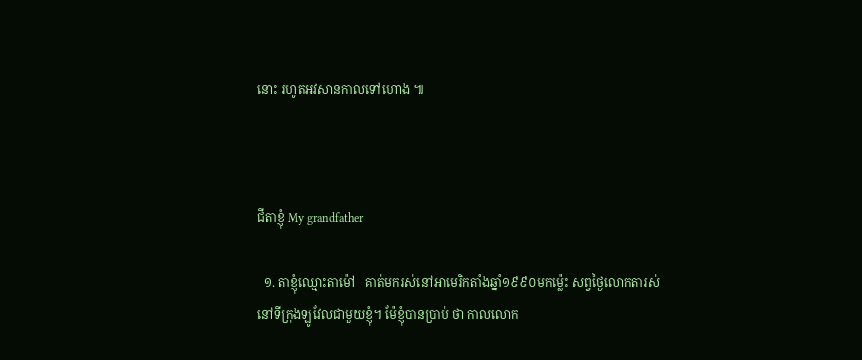នោះ រហូតអវសានកាលទៅហោង ៕



ជីតាខ្ញុំ My grandfather

  ១. តាខ្ញុំឈ្មោះតាម៉ៅ   គាត់មករស់នៅអាមេរិកតាំងឆ្នាំ១៩៩០មកម្ល៉េះ សព្វថ្ងៃលោកតារស់នៅទីក្រុងឡូវែលជាមួយខ្ញុំ។ ម៉ែខ្ញុំបានប្រាប់ ថា កាលលោក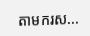តាមករស...